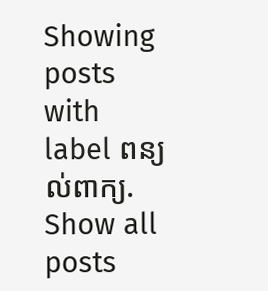Showing posts with label ពន្យល់ពាក្យ. Show all posts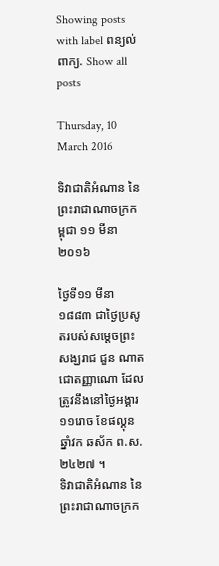Showing posts with label ពន្យល់ពាក្យ. Show all posts

Thursday, 10 March 2016

ទិវាជាតិអំណាន នៃព្រះរាជាណាចក្រកម្ពុជា ១១ មីនា ២០១៦

ថ្ងៃទី១១ មីនា ១៨៨៣ ជាថ្ងៃប្រសូតរបស់សម្ដេចព្រះសង្ឃរាជ ជួន ណាត ជោតញ្ញាណោ ដែលត្រូវនឹងនៅថ្ងៃអង្គារ ១១រោច ខែផល្គុន ឆ្នាំវក ឆស័ក ព.ស. ២៤២៧ ។
ទិវាជាតិអំណាន នៃព្រះរាជាណាចក្រក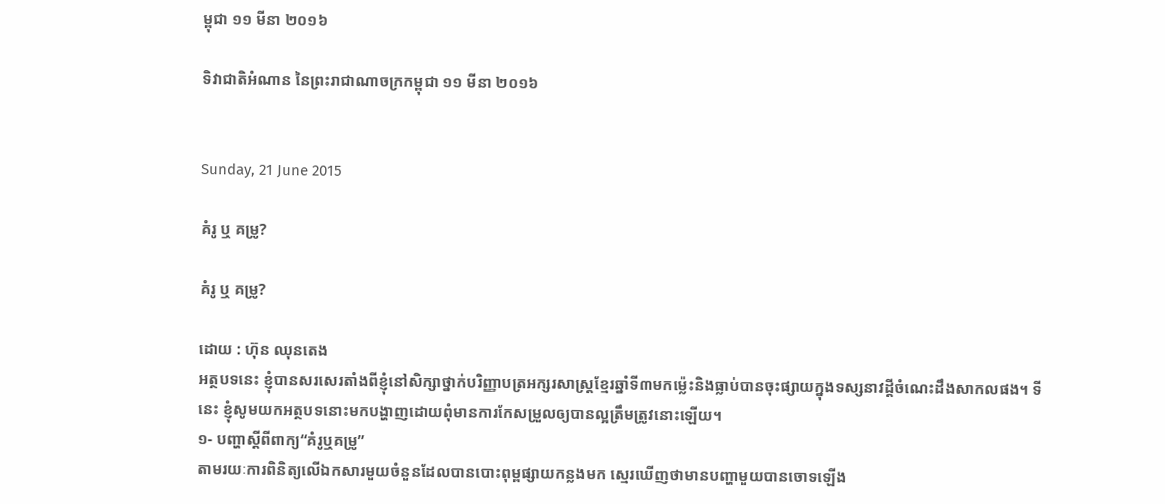ម្ពុជា ១១ មីនា ២០១៦

ទិវាជាតិអំណាន នៃព្រះរាជាណាចក្រកម្ពុជា ១១ មីនា ២០១៦


Sunday, 21 June 2015

គំរូ ឬ គម្រូ?

គំរូ ឬ គម្រូ?

ដោយ : ហ៊ុន ឈុនតេង
អត្ថបទនេះ ខ្ញុំបានសរសេរតាំងពីខ្ញុំនៅសិក្សាថ្នាក់បរិញ្ញាបត្រអក្សរសាស្ដ្រខ្មែរឆ្នាំទី៣មកម្ល៉េះនិងធ្លាប់បានចុះផ្សាយក្នុងទស្សនាវដ្ដីចំណេះដឹងសាកលផង។ ទីនេះ ខ្ញុំសូមយកអត្ថបទនោះមកបង្ហាញដោយពុំមានការកែសម្រួលឲ្យបានល្អត្រឹមត្រូវនោះឡើយ។
១- បញ្ហាស្តីពីពាក្យ“គំរូឬគម្រូ”
តាមរយៈការពិនិត្យលើឯកសារមួយចំនួនដែលបានបោះពុម្ពផ្សាយកន្លងមក ស្មេរឃើញថាមានបញ្ហាមួយបានចោទឡើង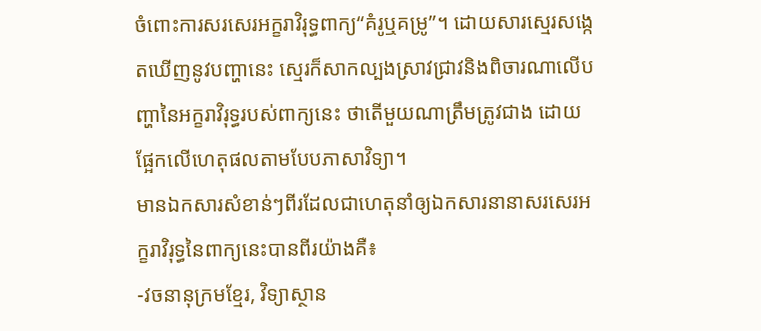ចំពោះការសរសេរអក្ខរាវិរុទ្ធពាក្យ“គំរូឬគម្រូ”។ ដោយសារស្មេរសង្កេតឃើញនូវបញ្ហានេះ ស្មេរក៏សាកល្បងស្រាវជ្រាវនិងពិចារណាលើបញ្ហានៃអក្ខរាវិរុទ្ធរបស់ពាក្យនេះ ថាតើមួយណាត្រឹមត្រូវជាង ដោយផ្អែកលើហេតុផលតាមបែបភាសាវិទ្យា។
មានឯកសារសំខាន់ៗពីរដែលជាហេតុនាំឲ្យឯកសារនានាសរសេរអក្ខរាវិរុទ្ធនៃពាក្យនេះបានពីរយ៉ាងគឺ៖
-វចនានុក្រមខ្មែរ, វិទ្យាស្ថាន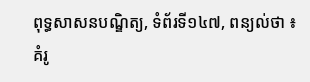ពុទ្ធសាសនបណ្ឌិត្យ, ទំព័រទី១៤៧, ពន្យល់ថា ៖
គំរូ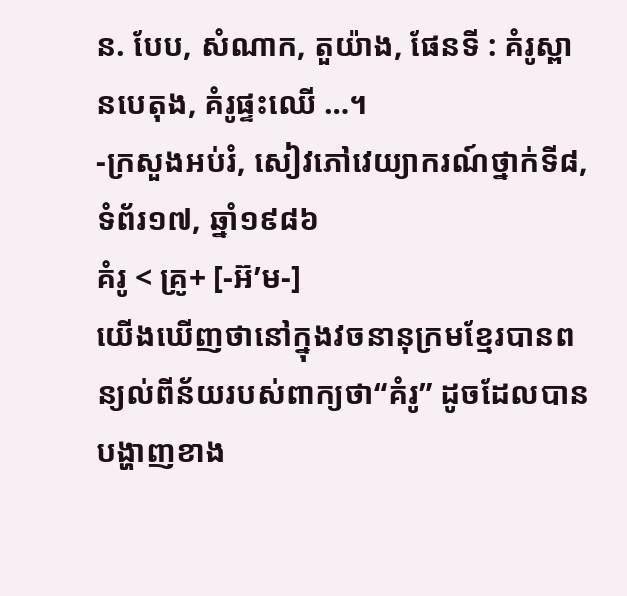ន. បែប, សំណាក, តួយ៉ាង, ផែនទី : គំរូស្ពានបេតុង, គំរូផ្ទះឈើ …។
-ក្រសួងអប់រំ, សៀវភៅវេយ្យាករណ៍ថ្នាក់ទី៨, ទំព័រ១៧, ឆ្នាំ១៩៨៦
គំរូ < គ្រូ+ [-អ៊’ម-]
យើងឃើញថានៅក្នុងវចនានុក្រមខ្មែរបានពន្យល់ពីន័យរបស់ពាក្យថា“គំរូ” ដូចដែលបានបង្ហាញខាង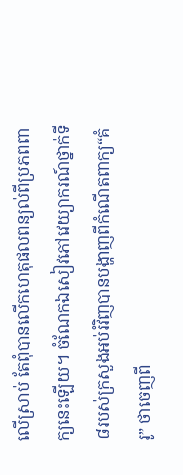លើស្រាប់ តែពុំបានលើកហេតុផលពន្យល់ពីប្រភពពាក្យនេះឡើយ។ ចំណែកឯសៀវភៅវេយ្យាករណ៍ថ្នាក់ទី៨របស់ក្រសួងអប់រំវិញបានបង្ហាញពីកំណើតពាក្យ“គំរូ” ថាចេញពី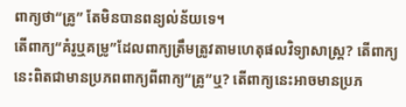ពាក្យថា“គ្រូ” តែមិនបានពន្យល់ន័យទេ។
តើពាក្យ“គំរូឬគម្រូ”ដែលពាក្យត្រឹមត្រូវតាមហេតុផលវិទ្យាសាស្ដ្រ? តើពាក្យនេះពិតជាមានប្រភពពាក្យពីពាក្យ“គ្រូ”ឬ? តើពាក្យនេះអាចមានប្រភ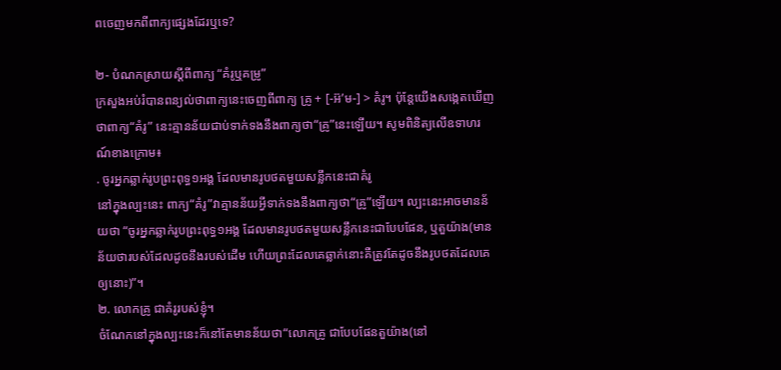ពចេញមកពីពាក្យផ្សេងដែរឬទេ?

២- បំណកស្រាយស្តីពីពាក្យ “គំរូឬគម្រូ”
ក្រសួងអប់រំបានពន្យល់ថាពាក្យនេះចេញពីពាក្យ គ្រូ + [-អ៊’ម-] > គំរូ។ ប៉ុន្តែយើងសង្កេតឃើញថាពាក្យ“គំរូ” នេះគ្មានន័យជាប់ទាក់ទងនឹងពាក្យថា“គ្រូ”នេះឡើយ។ សូមពិនិត្យលើឧទាហរណ៍ខាងក្រោម៖
. ចូរអ្នកឆ្លាក់រូបព្រះពុទ្ធ១អង្គ ដែលមានរូបថតមួយសន្លឹកនេះជាគំរូ
នៅក្នុងល្បះនេះ ពាក្យ“គំរូ”វាគ្មានន័យអ្វីទាក់ទងនឹងពាក្យថា“គ្រូ”ឡើយ។ ល្បះនេះអាចមានន័យថា “ចូរអ្នកឆ្លាក់រូបព្រះពុទ្ធ១អង្គ ដែលមានរូបថតមួយសន្លឹកនេះជាបែបផែន, ឬតួយ៉ាង(មានន័យថារបស់ដែលដូចនឹងរបស់ដើម ហើយព្រះដែលគេឆ្លាក់នោះគឺត្រូវតែដូចនឹងរូបថតដែលគេឲ្យនោះ)”។
២. លោកគ្រូ ជាគំរូរបស់ខ្ញុំ។
ចំណែកនៅក្នុងល្បះនេះក៏នៅតែមានន័យថា“លោកគ្រូ ជាបែបផែនតួយ៉ាង(នៅ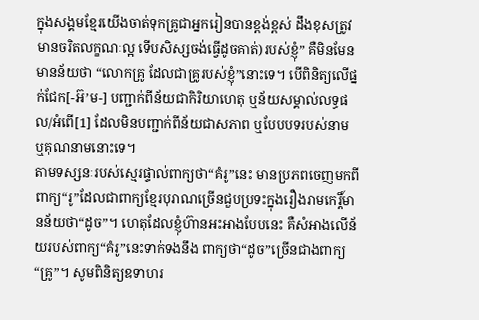ក្នុងសង្គមខ្មែរយើងចាត់ទុកគ្រូជាអ្នករៀនបានខ្ពង់ខ្ពស់ ដឹងខុសត្រូវ មានចរិតលក្ខណៈល្អ ទើបសិស្សចង់ធ្វើដូចគាត់)របស់ខ្ញុំ” គឺមិនមែនមានន័យថា “លោកគ្រូ ដែលជាគ្រូរបស់ខ្ញុំ”នោះទេ។ បើពិនិត្យលើផ្នក់ជែក[-អ៊’ម-] បញ្ជាក់ពីន័យជាកិរិយាហេតុ ឬន័យសម្គាល់លទ្ធផល/អំពើ[1] ដែលមិនបញ្ជាក់ពីន័យជាសភាព ឬបែបបទរបស់នាម ឬគុណនាមនោះទេ។
តាមទស្សនៈរបស់ស្មេរផ្ទាល់ពាក្យថា“គំរូ”នេះ មានប្រភពចេញមកពីពាក្យ“រូ”ដែលជាពាក្យខ្មែរបុរាណច្រើនជួបប្រទះក្នុងរឿងរាមកេរ្តិ៍មានន័យថា“ដូច”។ ហេតុដែលខ្ញុំហ៊ានអះអាងបែបនេះ គឺសំអាងលើន័យរបស់ពាក្យ“គំរូ”នេះទាក់ទងនឹង ពាក្យថា“ដូច”ច្រើនជាងពាក្យ“គ្រូ”។ សូមពិនិត្យឧទាហរ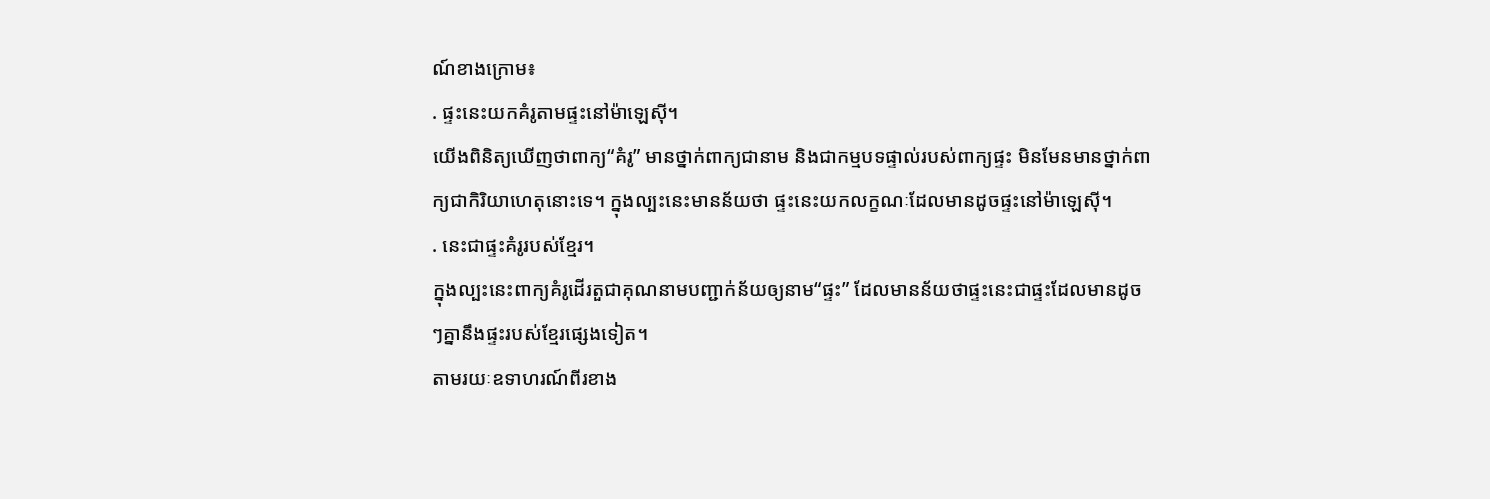ណ៍ខាងក្រោម៖
. ផ្ទះនេះយកគំរូតាមផ្ទះនៅម៉ាឡេស៊ី។
យើងពិនិត្យឃើញថាពាក្យ“គំរូ” មានថ្នាក់ពាក្យជានាម និងជាកម្មបទផ្ទាល់របស់ពាក្យផ្ទះ មិនមែនមានថ្នាក់ពាក្យជាកិរិយាហេតុនោះទេ។ ក្នុងល្បះនេះមានន័យថា ផ្ទះនេះយកលក្ខណៈដែលមានដូចផ្ទះនៅម៉ាឡេស៊ី។
. នេះជាផ្ទះគំរូរបស់ខ្មែរ។
ក្នុងល្បះនេះពាក្យគំរូដើរតួជាគុណនាមបញ្ជាក់ន័យឲ្យនាម“ផ្ទះ” ដែលមានន័យថាផ្ទះនេះជាផ្ទះដែលមានដូចៗគ្នានឹងផ្ទះរបស់ខ្មែរផ្សេងទៀត។
តាមរយៈឧទាហរណ៍ពីរខាង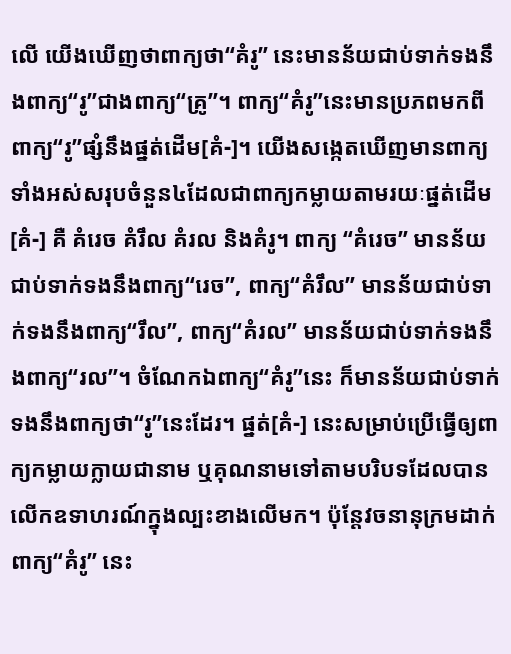លើ យើងឃើញថាពាក្យថា“គំរូ” នេះមានន័យជាប់ទាក់ទងនឹងពាក្យ“រូ”ជាងពាក្យ“គ្រូ”។ ពាក្យ“គំរូ”នេះមានប្រភពមកពីពាក្យ“រូ”ផ្សំនឹងផ្នត់ដើម[គំ-]។ យើងសង្កេតឃើញមានពាក្យទាំងអស់សរុបចំនួន៤ដែលជាពាក្យកម្លាយតាមរយៈផ្នត់ដើម[គំ-] គឺ គំរេច គំរឹល គំរល និងគំរូ។ ពាក្យ “គំរេច” មានន័យជាប់ទាក់ទងនឹងពាក្យ“រេច”, ពាក្យ“គំរឹល” មានន័យជាប់ទាក់ទងនឹងពាក្យ“រឹល”, ពាក្យ“គំរល” មានន័យជាប់ទាក់ទងនឹងពាក្យ“រល”។ ចំណែកឯពាក្យ“គំរូ”នេះ ក៏មានន័យជាប់ទាក់ទងនឹងពាក្យថា“រូ”នេះដែរ។ ផ្នត់[គំ-] នេះសម្រាប់ប្រើធ្វើឲ្យពាក្យកម្លាយក្លាយជានាម ឬគុណនាមទៅតាមបរិបទដែលបានលើកឧទាហរណ៍ក្នុងល្បះខាងលើមក។ ប៉ុន្តែវចនានុក្រមដាក់ពាក្យ“គំរូ” នេះ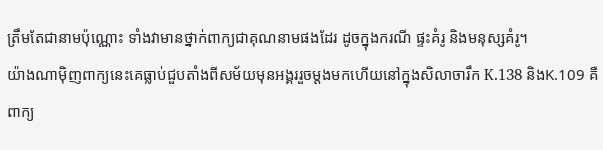ត្រឹមតែជានាមប៉ុណ្ណោះ ទាំងវាមានថ្នាក់ពាក្យជាគុណនាមផងដែរ ដូចក្នុងករណី ផ្ទះគំរូ និងមនុស្សគំរូ។
យ៉ាងណាម៉ិញពាក្យនេះគេធ្លាប់ជួបតាំងពីសម័យមុនអង្គររួចម្ដងមកហើយនៅក្នុងសិលាចារឹក K.138 និងK.109 គឺពាក្យ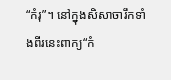“កំរុ”។ នៅក្នុងសិសាចារឹកទាំងពីរនេះពាក្យ“កំ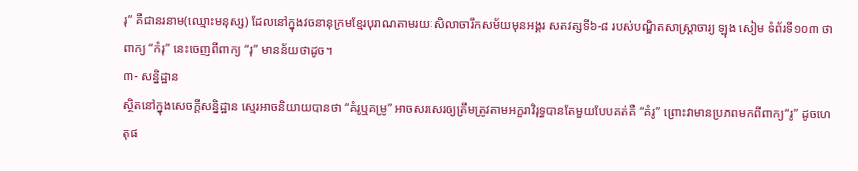រុ” គឺជានរនាម(ឈ្មោះមនុស្ស) ដែលនៅក្នុងវចនានុក្រមខ្មែរបុរាណតាមរយៈសិលាចារឹកសម័យមុនអង្គរ សតវត្សទី៦-៨ របស់បណ្ឌិតសាស្ដ្រាចារ្យ ឡុង សៀម ទំព័រទី១០៣ ថាពាក្យ “កំរុ” នេះចេញពីពាក្យ “រុ” មានន័យថាដូច។
៣- សន្និដ្ឋាន
ស្ថិតនៅក្នុងសេចក្ដីសន្និដ្ឋាន ស្មេរអាចនិយាយបានថា “គំរូឬគម្រូ” អាចសរសេរឲ្យត្រឹមត្រូវតាមអក្ខរាវិរុទ្ធបានតែមួយបែបគត់គឺ “គំរូ” ព្រោះវាមានប្រភពមកពីពាក្យ“រូ” ដូចហេតុផ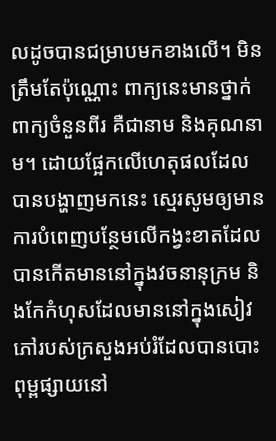លដូចបានជម្រាបមកខាងលើ។ មិនត្រឹមតែប៉ុណ្ណោះ ពាក្យនេះមានថ្នាក់ពាក្យចំនួនពីរ គឺជានាម និងគុណនាម។ ដោយផ្អែកលើហេតុផលដែលបានបង្ហាញមកនេះ ស្មេរសូមឲ្យមានការបំពេញបន្ថែមលើកង្វះខាតដែលបានកើតមាននៅក្នុងវចនានុក្រម និងកែកំហុសដែលមាននៅក្នុងសៀវភៅរបស់ក្រសួងអប់រំដែលបានបោះពុម្ពផ្សាយនៅ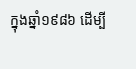ក្នុងឆ្នាំ១៩៨៦ ដើម្បី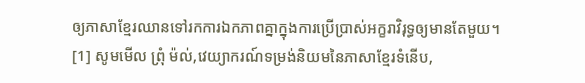ឲ្យភាសាខ្មែរឈានទៅរកការឯកភាពគ្នាក្នុងការប្រើប្រាស់អក្ខរាវិរុទ្ធឲ្យមានតែមួយ។
[1] សូមមើល ព្រុំ ម៉ល់,វេយ្យាករណ៍ទម្រង់និយមនៃភាសាខ្មែរទំនើប,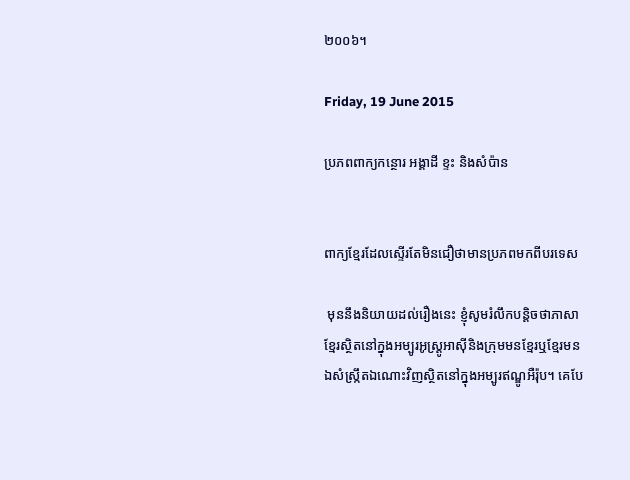២០០៦។

Friday, 19 June 2015

ប្រភពពាក្យកន្ថោរ អង្គាដី ខ្ទះ និងសំប៉ាន


ពាក្យខ្មែរដែលស្ទើរតែមិនជឿថាមានប្រភពមកពីបរទេស

 មុននឹងនិយាយដល់រឿងនេះ ខ្ញុំសូមរំលឹកបន្ដិចថាភាសាខ្មែរសិ្ថតនៅក្នុងអម្បូរអូស្ដ្រូអាស៊ីនិងក្រុមមនខ្មែរឬខ្មែរមន ឯសំស្ក្រឹតឯណោះវិញស្ថិតនៅក្នុងអម្បូរឥណ្ឌូអឺរ៉ុប។ គេបែ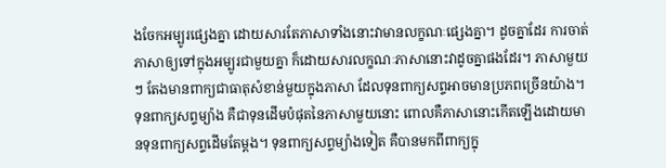ងចែកអម្បូរផ្សេងគ្នា ដោយសារតែភាសាទាំងនោះវាមានលក្ខណៈផ្សេងគ្នា។ ដូចគ្នាដែរ ការចាត់ភាសាឲ្យទៅក្នុងអម្បូរជាមួយគ្នា ក៏ដោយសារលក្ខណៈភាសានោះវាដូចគ្នាផងដែរ។ ភាសាមួយៗ តែងមានពាក្យជាធាតុសំខាន់មួយក្នុងភាសា ដែលទុនពាក្យសព្ទអាចមានប្រភពច្រើនយ៉ាង។ ទុនពាក្យសព្ទម្យ៉ាង គឺជាទុនដើមបំផុតនៃភាសាមួយនោះ ពោលគឺភាសានោះកើតឡើងដោយមានទុនពាក្យសព្ទដើមតែម្ដង។ ទុនពាក្យសព្ទម្យ៉ាងទៀត គឺបានមកពីពាក្យក្នុ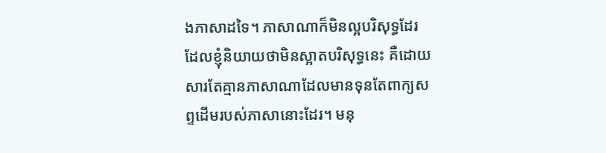ងភាសាដទៃ។ ភាសាណាក៏មិនល្អបរិសុទ្ធដែរ ដែលខ្ញុំនិយាយថាមិនស្អាតបរិសុទ្ធនេះ គឺដោយសារតែគ្មានភាសាណាដែលមានទុនតែពាក្យសព្ទដើមរបស់ភាសានោះដែរ។ មនុ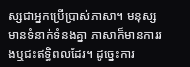ស្សជាអ្នកប្រើប្រាស់ភាសា។ មនុស្សមានទំនាក់ទំនងគ្នា ភាសាក៏មានការរងឬជះឥទ្ធិពលដែរ។ ដូច្នេះការ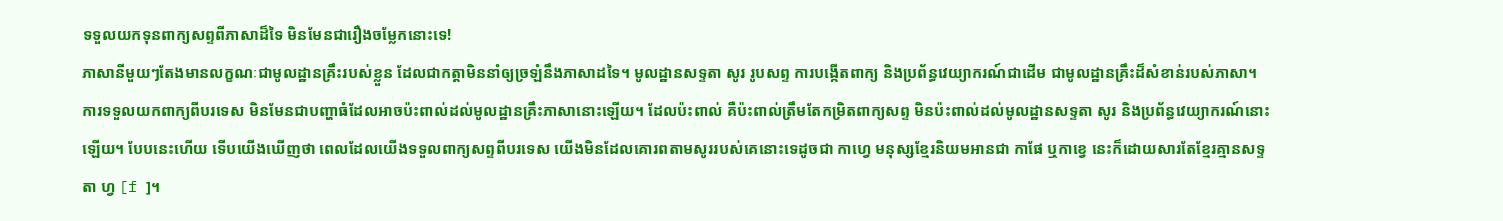ទទួលយកទុនពាក្យសព្ទពីភាសាដ៏ទៃ មិនមែនជារឿងចម្លែកនោះទេ!
ភាសានីមួយៗតែងមានលក្ខណៈជាមូលដ្ឋានគ្រឹះរបស់ខ្លួន ដែលជាកត្តាមិននាំឲ្យច្រឡំនឹងភាសាដទៃ។ មូលដ្ឋានសទ្ទតា សូរ រូបសព្ទ ការបង្កើតពាក្យ និងប្រព័ន្ធវេយ្យាករណ៍ជាដើម ជាមូលដ្ឋានគ្រឹះដ៏សំខាន់របស់ភាសា។ ការទទួលយកពាក្យពីបរទេស មិនមែនជាបញ្ហាធំដែលអាចប៉ះពាល់ដល់មូលដ្ឋានគ្រឹះភាសានោះឡើយ។ ដែលប៉ះពាល់ គឺប៉ះពាល់ត្រឹមតែកម្រិតពាក្យសព្ទ មិនប៉ះពាល់ដល់មូលដ្ឋានសទ្ទតា សូរ និងប្រព័ន្ធវេយ្យាករណ៍នោះឡើយ។ បែបនេះហើយ ទើបយើងឃើញថា ពេលដែលយើងទទួលពាក្យសព្ទពីបរទេស យើងមិនដែលគោរពតាមសូររបស់គេនោះទេដូចជា កាហ្វេ មនុស្សខ្មែរនិយមអានជា កាផែ ឬកាខ្វេ នេះក៏ដោយសារតែខ្មែរគ្មានសទ្ទតា ហ្វ [f ]។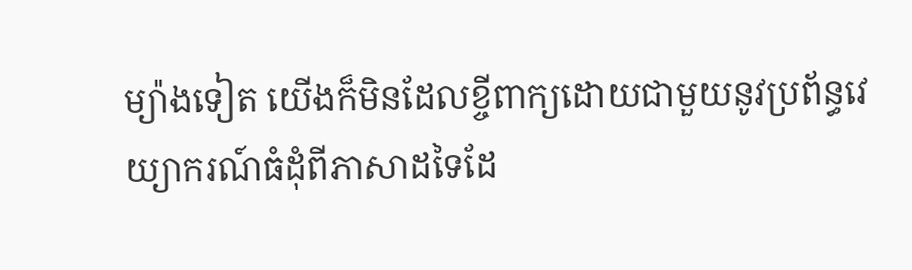ម្យ៉ាងទៀត យើងក៏មិនដែលខ្ចីពាក្យដោយជាមួយនូវប្រព័ន្ធវេយ្យាករណ៍ធំដុំពីភាសាដទៃដែ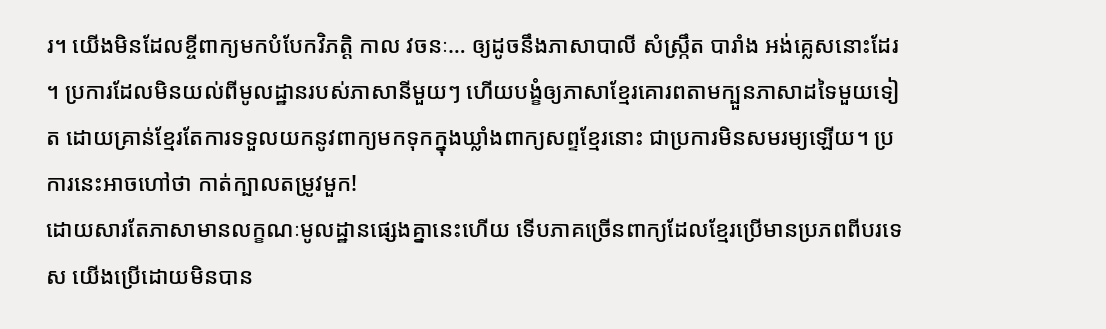រ។ យើងមិនដែលខ្ចីពាក្យមកបំបែកវិភត្តិ កាល វចនៈ… ឲ្យដូចនឹងភាសាបាលី សំស្ក្រឹត បារាំង អង់គ្លេសនោះដែរ។ ប្រការដែលមិនយល់ពីមូលដ្ឋានរបស់ភាសានីមួយៗ ហើយបង្ខំឲ្យភាសាខ្មែរគោរពតាមក្បួនភាសាដទៃមួយទៀត ដោយគ្រាន់ខ្មែរតែការទទួលយកនូវពាក្យមកទុកក្នុងឃ្លាំងពាក្យសព្ទខ្មែរនោះ ជាប្រការមិនសមរម្យឡើយ។ ប្រការនេះអាចហៅថា កាត់ក្បាលតម្រូវមួក!
ដោយសារតែភាសាមានលក្ខណៈមូលដ្ឋានផ្សេងគ្នានេះហើយ ទើបភាគច្រើនពាក្យដែលខ្មែរប្រើមានប្រភពពីបរទេស យើងប្រើដោយមិនបាន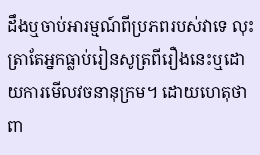ដឹងឬចាប់អារម្មណ៍ពីប្រភពរបស់វាទេ លុះត្រាតែអ្នកធ្លាប់រៀនសូត្រពីរឿងនេះឬដោយការមើលវចនានុក្រម។ ដោយហេតុថាពា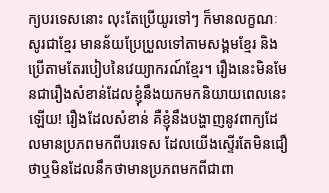ក្យបរទេសនោះ លុះតែប្រើយូរទៅៗ ក៏មានលក្ខណៈសូរជាខ្មែរ មានន័យប្រែប្រួលទៅតាមសង្គមខ្មែរ និងប្រើតាមតែរបៀបនៃវេយ្យាករណ៍ខ្មែរ។ រឿងនេះមិនមែនជារឿងសំខាន់ដែលខ្ញុំនឹងយកមកនិយាយពេលនេះឡើយ! រឿងដែលសំខាន់ គឺខ្ញុំនឹងបង្ហាញនូវពាក្យដែលមានប្រភពមកពីបរទេស ដែលយើងស្ទើរតែមិនជឿថាឬមិនដែលនឹកថាមានប្រភពមកពីជាពា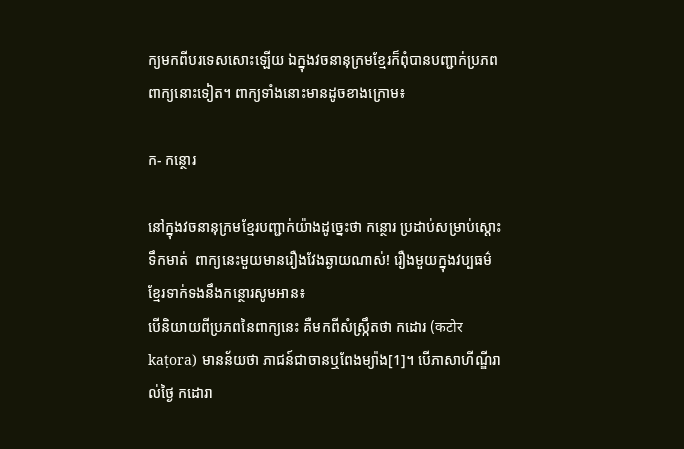ក្យមកពីបរទេសសោះឡើយ ឯក្នុងវចនានុក្រមខ្មែរក៏ពុំបានបញ្ជាក់ប្រភពពាក្យនោះទៀត។ ពាក្យទាំងនោះមានដូចខាងក្រោម៖

ក- កន្ថោរ

នៅក្នុងវចនានុក្រមខ្មែរបញ្ជាក់យ៉ាងដូច្នេះថា កន្ថោរ ប្រដាប់សម្រាប់ស្ដោះទឹកមាត់  ពាក្យនេះមួយមានរឿងវែងឆ្ងាយណាស់! រឿងមួយក្នុងវប្បធម៌ខ្មែរទាក់ទងនឹងកន្ថោរសូមអាន៖
បើនិយាយពីប្រភពនៃពាក្យនេះ គឺមកពីសំស្ក្រឹតថា កដោរ (कटोर kaṭora) មានន័យថា ភាជន៍ជាចានឬពែងម្យ៉ាង[1]។ បើភាសាហីណ្ឌីរាល់ថ្ងៃ កដោរា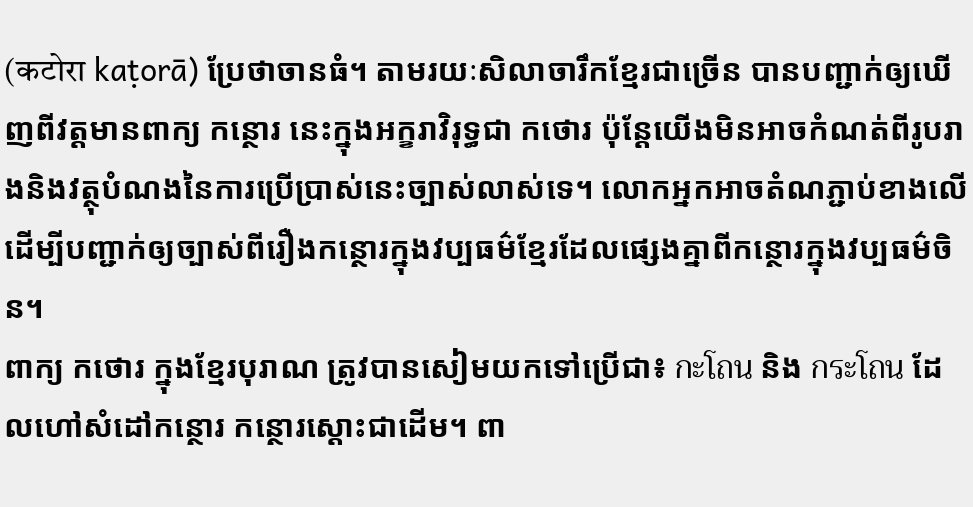(कटोरा kaṭorā) ប្រែថាចានធំ។ តាមរយៈសិលាចារឹកខ្មែរជាច្រើន បានបញ្ជាក់ឲ្យឃើញពីវត្តមានពាក្យ កន្ថោរ នេះក្នុងអក្ខរាវិរុទ្ធជា កថោរ ប៉ុន្ដែយើងមិនអាចកំណត់ពីរូបរាងនិងវត្ថុបំណងនៃការប្រើប្រាស់នេះច្បាស់លាស់ទេ។ លោកអ្នកអាចតំណភ្ជាប់ខាងលើ ដើម្បីបញ្ជាក់ឲ្យច្បាស់ពីរឿងកន្ថោរក្នុងវប្បធម៌ខ្មែរដែលផ្សេងគ្នាពីកន្ថោរក្នុងវប្បធម៌ចិន។
ពាក្យ កថោរ ក្នុងខ្មែរបុរាណ ត្រូវបានសៀមយកទៅប្រើជា៖ กะโถน និង กระโถน ដែលហៅសំដៅកន្ថោរ កន្ថោរស្ដោះជាដើម។ ពា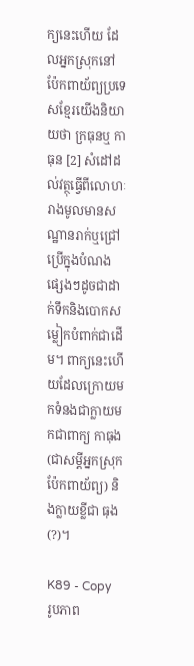ក្យនេះហើយ ដែលអ្នកស្រុកនៅប៉ែកពាយ័ព្យប្រទេសខ្មែរយើងនិយាយថា ក្រធុនឬ កាធុន [2] សំដៅដល់វត្ថុធ្វើពីលោហៈរាងមូលមានសណ្ឋានរាក់ឬជ្រៅប្រើក្នុងបំណងផ្សេងៗដូចជាដាក់ទឹកនិងបោកសម្លៀកបំពាក់ជាដើម។ ពាក្យនេះហើយដែលក្រោយមកទំនងជាក្លាយមកជាពាក្យ កាធុង(ជាសម្ដីអ្នកស្រុកប៉ែកពាយ័ព្យ) និងក្លាយខ្លីជា ធុង(?)។

K89 - Copy
រូបភាព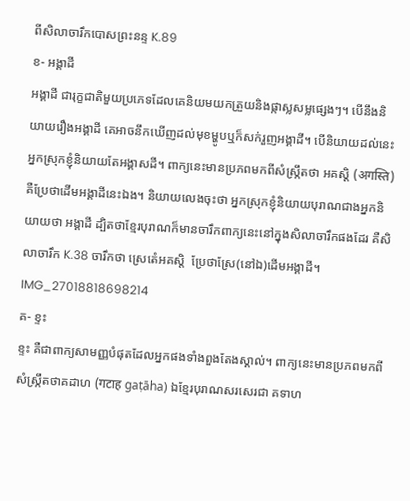ពីសិលាចារឹកបោសព្រះនន្ទ K.89
ខ- អង្គាដី
អង្គាដី ជារុក្ខជាតិមួយប្រភេទដែលគេនិយមយកត្រួយនិងផ្កាស្លសម្លផ្សេងៗ។ បើនឹងនិយាយរឿងអង្គាដី គេអាចនឹកឃើញដល់មុខម្ហូបឬក៏សក់រួញអង្គាដី។ បើនិយាយដល់នេះ អ្នកស្រុកខ្ញុំនិយាយតែអង្គាសដី។ ពាក្យនេះមានប្រភពមកពីសំស្ក្រឹតថា អគស្ដិ (अगस्ति) គឺប្រែថាដើមអង្គាដីនេះឯង។ និយាយលេងចុះថា អ្នកស្រុកខ្ញុំនិយាយបុរាណជាងអ្នកនិយាយថា អង្គាដី ដ្បិតថាខ្មែរបុរាណក៏មានចារឹកពាក្យនេះនៅក្នុងសិលាចារឹកផងដែរ គឺសិលាចារឹក K.38 ចារឹកថា ស្រេតេំអគស្ដិ  ប្រែថាស្រែ(នៅឯ)ដើមអង្គាដី។
IMG_27018818698214
គ- ខ្ទះ
ខ្ទះ គឺជាពាក្យសាមញ្ញបំផុតដែលអ្នកផងទាំងពួងតែងស្គាល់។ ពាក្យនេះមានប្រភពមកពីសំស្ក្រឹតថាគដាហ (गटाह gaṭāha) ឯខ្មែរបុរាណសរសេរជា គទាហ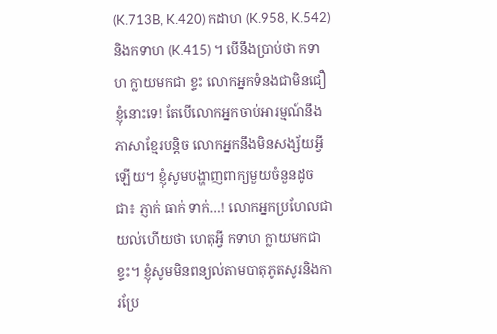(K.713B, K.420) កដាហ (K.958, K.542) និងកទាហ (K.415) ។ បើនឹងប្រាប់ថា កទាហ ក្លាយមកជា ខ្ទះ លោកអ្នកទំនងជាមិនជឿខ្ញុំនោះទេ! តែបើលោកអ្នកចាប់អារម្មណ៍នឹងភាសាខ្មែរបន្ដិច លោកអ្នកនឹងមិនសង្ស័យអ្វីឡើយ។ ខ្ញុំសូមបង្ហាញពាក្យមួយចំនួនដូចជា៖ ភ្ញាក់ ធាក់ ទាក់…! លោកអ្នកប្រហែលជាយល់ហើយថា ហេតុអ្វី កទាហ ក្លាយមកជា ខ្ទះ។ ខ្ញុំសូមមិនពន្យល់តាមបាតុភូតសូរនិងការប្រែ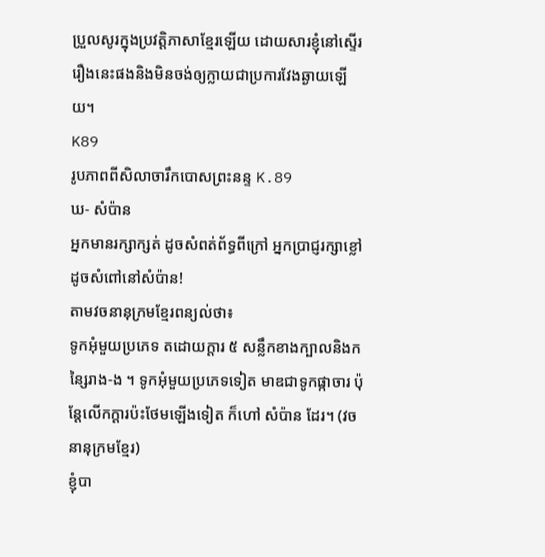ប្រួលសូរក្នុងប្រវត្តិភាសាខ្មែរឡើយ ដោយសារខ្ញុំនៅស្ទើររឿងនេះផងនិងមិនចង់ឲ្យក្លាយជាប្រការវែងឆ្ងាយឡើយ។
K89
រូបភាពពីសិលាចារឹកបោសព្រះនន្ទ K.89
ឃ- សំប៉ាន
អ្នកមានរក្សាក្សត់ ដូចសំពត់ព័ទ្ធពីក្រៅ អ្នកប្រាជ្ញរក្សាខ្លៅ ដូចសំពៅនៅសំប៉ាន!
តាមវចនានុក្រមខ្មែរពន្យល់ថា៖
ទូកអុំមួយប្រភេទ តដោយក្ដារ ៥ សន្លឹកខាងក្បាលនិងកន្សៃរាង-ង ។ ទូកអុំមួយប្រភេទទៀត មាឌជាទូកផ្កាចារ ប៉ុន្តែលើកក្ដារប៉ះថែមឡើងទៀត ក៏ហៅ សំប៉ាន ដែរ។ (វចនានុក្រមខ្មែរ)
ខ្ញុំបា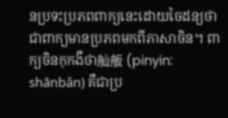នប្រទះប្រភពពាក្យនេះដោយចៃដន្យថាជាពាក្យមានប្រភពមកពីភាសាចិន។ ពាក្យចិនកុកងឺថា舢舨 (pinyin: shānbǎn) គឺជាប្រ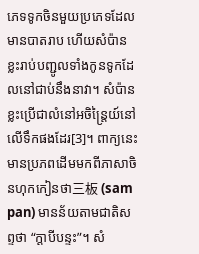ភេទទូកចិនមួយប្រភេទដែលមានបាតរាប ហើយសំប៉ានខ្លះរាប់បញ្ជូលទាំងកូនទូកដែលនៅជាប់នឹងនាវា។ សំប៉ានខ្លះប្រើជាលំនៅអចិន្ត្រៃយ៍នៅលើទឹកផងដែរ[3]។ ពាក្យនេះមានប្រភពដើមមកពីភាសាចិនហុកកៀនថា三板 (sam pan) មានន័យតាមជាតិសព្ទថា “ក្ដាបីបន្ទះ”។ សំ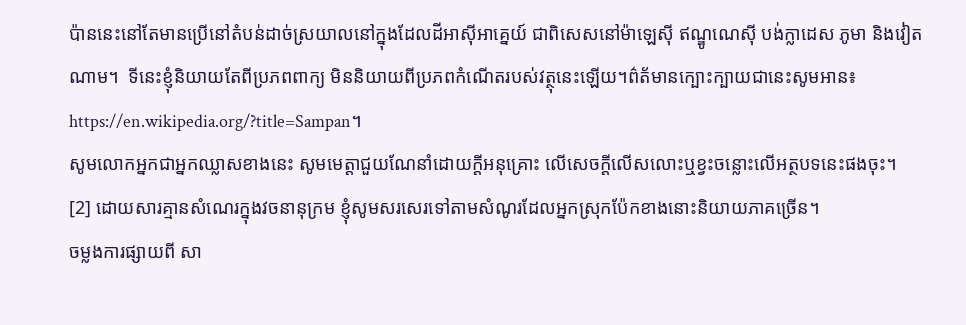ប៉ាននេះនៅតែមានប្រើនៅតំបន់ដាច់ស្រយាលនៅក្នុងដែលដីអាស៊ីអាគ្នេយ៍ ជាពិសេសនៅម៉ាឡេស៊ី ឥណ្ឌូណេស៊ី បង់ក្លាដេស ភូមា និងវៀតណាម។  ទីនេះខ្ញុំនិយាយតែពីប្រភពពាក្យ មិននិយាយពីប្រភពកំណើតរបស់វត្ថុនេះឡើយ។ព៌ត័មានក្បោះក្បាយជានេះសូមអាន៖https://en.wikipedia.org/?title=Sampan។
សូមលោកអ្នកជាអ្នកឈ្លាសខាងនេះ សូមមេត្តាជួយណែនាំដោយក្ដីអនុគ្រោះ លើសេចក្ដីលើសលោះឬខ្វះចន្លោះលើអត្ថបទនេះផងចុះ។
[2] ដោយសារគ្មានសំណេរក្នុងវចនានុក្រម ខ្ញុំសូមសរសេរទៅតាមសំណូរដែលអ្នកស្រុកប៉ែកខាងនោះនិយាយភាគច្រើន។
ចម្លងការផ្សាយពី សា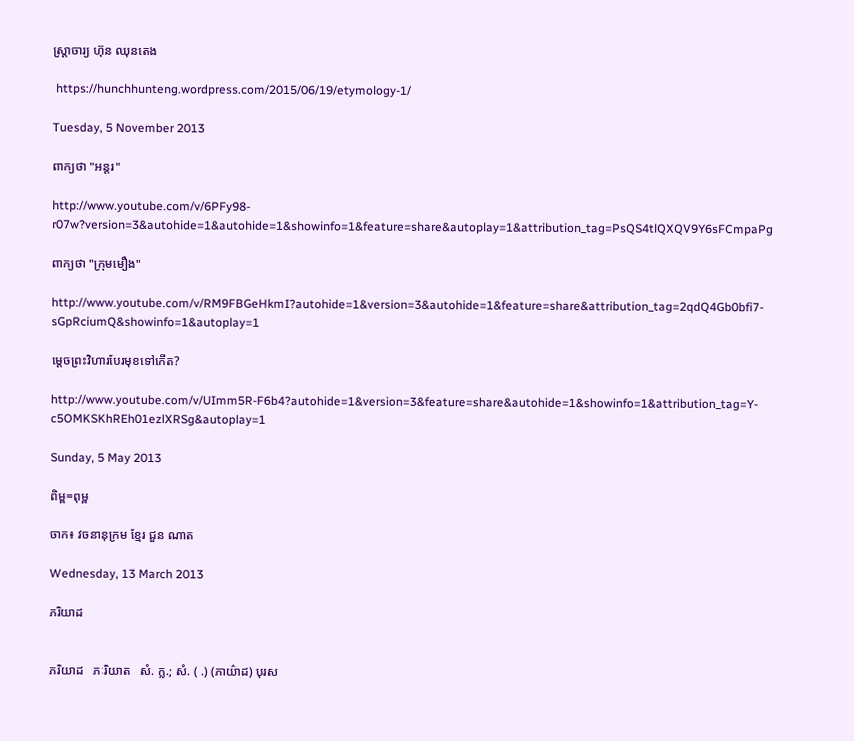ស្ត្រាចារ្យ ហ៊ុន ឈុនតេង

 https://hunchhunteng.wordpress.com/2015/06/19/etymology-1/

Tuesday, 5 November 2013

ពាក្យថា "អន្តរ"

http://www.youtube.com/v/6PFy98-r07w?version=3&autohide=1&autohide=1&showinfo=1&feature=share&autoplay=1&attribution_tag=PsQS4tlQXQV9Y6sFCmpaPg

ពាក្យថា "ក្រុមមឿង"

http://www.youtube.com/v/RM9FBGeHkmI?autohide=1&version=3&autohide=1&feature=share&attribution_tag=2qdQ4Gb0bfi7-sGpRciumQ&showinfo=1&autoplay=1

ម្តេចព្រះវិហារបែរមុខទៅកើត?

http://www.youtube.com/v/UImm5R-F6b4?autohide=1&version=3&feature=share&autohide=1&showinfo=1&attribution_tag=Y-c5OMKSKhREh01ezlXRSg&autoplay=1

Sunday, 5 May 2013

ពិម្ព=ពុម្ព

ចាក៖ វចនានុក្រម ខ្មែរ ជួន ណាត

Wednesday, 13 March 2013

ភរិយាដ


ភរិយាដ   ភៈរិយាត   សំ. ក្ល.; សំ. ( .) (ភាយ៌ាដ) បុរស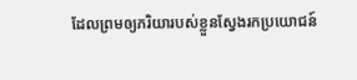ដែលព្រមឲ្យភរិយារបស់ខ្លួនស្វែងរកប្រយោជន៍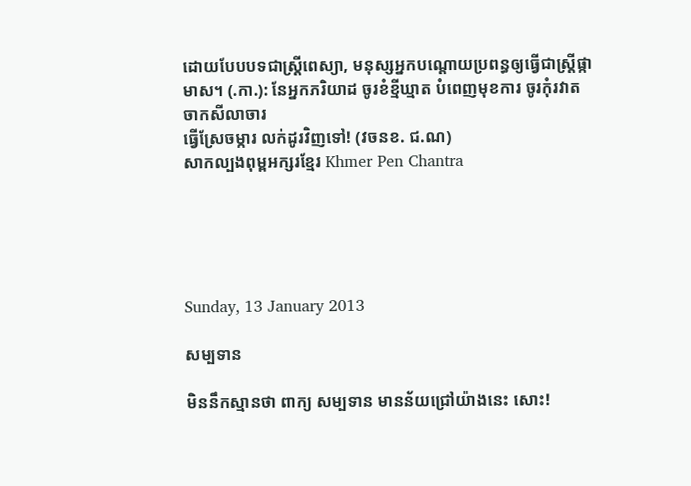ដោយបែបបទជាស្រ្តីពេស្យា, មនុស្សអ្នកបណ្ដោយប្រពន្ធឲ្យធ្វើជាស្ត្រីផ្កាមាស។ (.កា.): នែអ្នកភរិយាដ ចូរខំខ្មីឃ្មាត បំពេញមុខការ ចូរកុំរវាត ចាកសីលាចារ
ធ្វើស្រែចម្ការ លក់ដូរវិញទៅ! (វចនខ. ជ.ណ)
សាកល្បងពុម្ពអក្សរខ្មែរ Khmer Pen Chantra





Sunday, 13 January 2013

សម្បទាន

មិននឹកស្មានថា ពាក្យ សម្បទាន មានន័យជ្រៅយ៉ាងនេះ សោះ!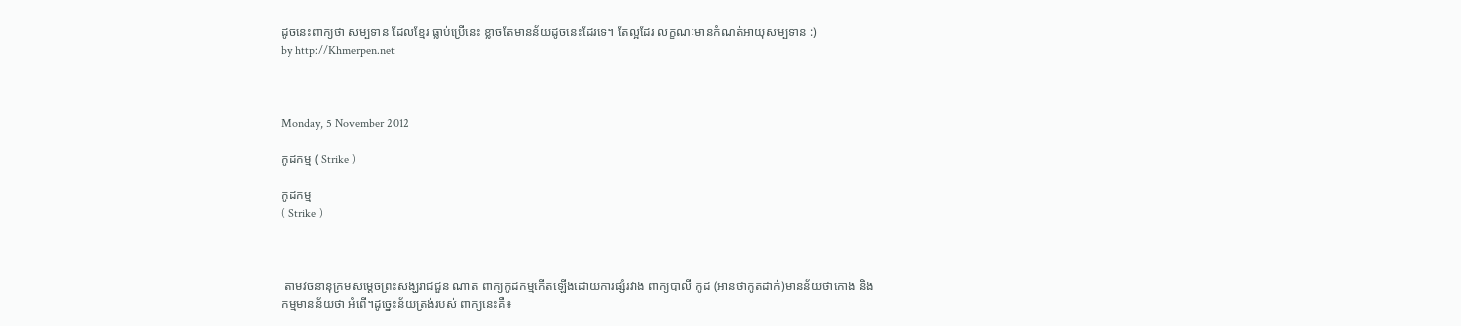ដូចនេះពាក្យថា សម្បទាន ដែលខ្មែរ ធ្លាប់ប្រើនេះ ខ្លាចតែមានន័យដូចនេះដែរទេ។ តែល្អដែរ លក្ខណៈមានកំណត់អាយុសម្បទាន :)
by http://Khmerpen.net



Monday, 5 November 2012

កូដកម្ម ( Strike )

កូដកម្ម
( Strike )



 តាមវចនានុក្រមសម្តេចព្រះសង្ឃរាជជួន ណាត ពាក្យកូដកម្មកើតឡើងដោយការផ្សំរវាង ពាក្យបាលី កូដ (អានថាកូតដាក់)មានន័យថាកោង និង កម្មមានន័យថា អំពើ។ដូច្នេះន័យត្រង់របស់ ពាក្យនេះគឺ៖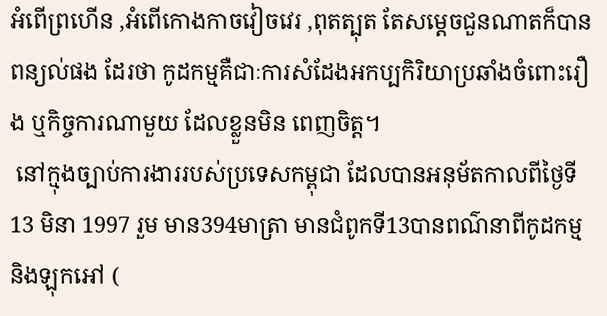អំពើព្រហើន ,អំពើកោងកាចវៀចវេរ ,ពុតត្បុត តែសម្តេចជួនណាតក៏បានពន្យល់ផង ដែរថា កូដកម្មគឺជាៈការសំដែងអកប្បកិរិយាប្រឆាំងចំពោះរឿង ឬកិច្ចការណាមួយ ដែលខ្លួនមិន ពេញចិត្ត។
 នៅក្មុងច្បាប់ការងាររបស់ប្រទេសកម្ពុជា ដែលបានអនុម័តកាលពីថ្ងៃទី 13 មិនា 1997 រួម មាន394មាត្រា មានជំពូកទី13បានពណ៌នាពីកូដកម្ម និងឡុកអៅ (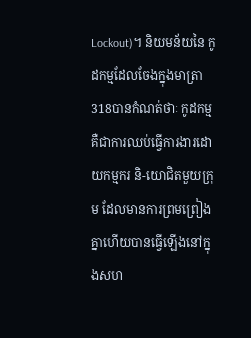Lockout)។ និយមន័យនៃ កូដកម្មដែលចែងក្នុងមាត្រា318បានកំណត់ថាៈ កូដកម្មគឺជាការឈប់ធ្វើការងារដោយកម្មករ និ-យោជិតមួយក្រុម ដែលមានការព្រមព្រៀងគ្នាហើយបានធ្វើឡើងនៅក្នុងសហ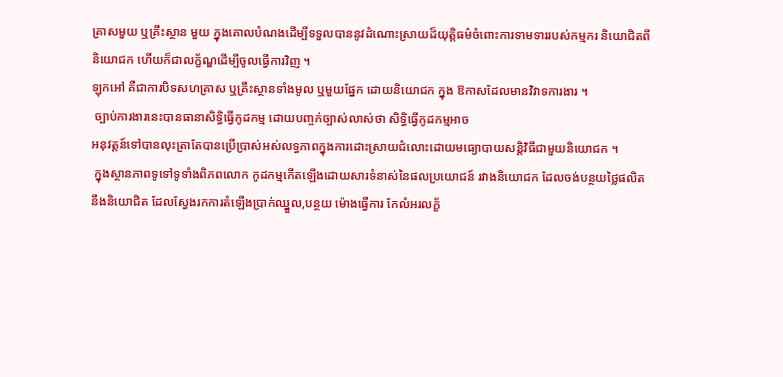គ្រាសមួយ ឬគ្រឹះស្ថាន មួយ ក្នុងគោលបំណងដើម្បីទទួលបាននូវដំណោះស្រាយដ៏យុត្តិធម៌ចំពោះការទាមទាររបស់កម្មករ និយោជិតពីនិយោជក ហើយក៏ជាលក្ខ័ណ្ឌដើម្បីចូលធ្វើការវិញ ។
ឡុកអៅ គឺជាការបិទសហគ្រាស ឬគ្រឹះស្ថានទាំងមូល ឬមួយផ្នែក ដោយនិយោជក ក្នុង ឱកាសដែលមានវិវាទការងារ ។
 ច្បាប់ការងារនេះបានធានាសិទ្ធិធ្វើកូដកម្ម ដោយបញ្ចក់ច្បាស់លាស់ថា សិទ្ធិធ្វើកូដកម្មអាច
អនុវត្តន៍ទៅបានលុះត្រាតែបានប្រើប្រាស់អស់លទ្ធភាពក្នុងការដោះស្រាយជំលោះដោយមធ្យោបាយសន្តិវិធីជាមួយនិយោជក ។
 ក្នុងស្ថានភាពទូទៅទូទាំងពិភពលោក កូដកម្មកើតឡើងដោយសារទំនាស់នៃផលប្រយោជន៍ រវាងនិយោជក ដែលចង់បន្ថយថ្លៃផលិត នឹងនិយោជិត ដែលស្វែងរកការតំឡើងប្រាក់ឈ្នួល,បន្ថយ ម៉ោងធ្វើការ កែលំអរលក្ខ័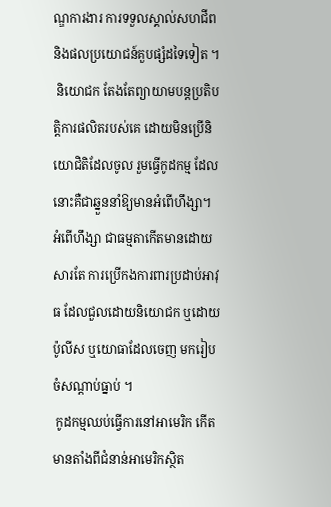ណ្ឌការងារ ការទទួលស្គាល់សហជីពនិងផលប្រយោជន៍គួបផ្សំដទៃទៀត ។
 និយោជក តែងតែព្យាយាមបន្តប្រតិបត្តិការផលិតរបស់គេ ដោយមិនប្រើនិយោជិតិដែលចូល រួមធ្វើកូដកម្ម ដែលនោះគឺជាឆ្នួននាំឱ្យមានអំពើហឹង្សា។ អំពើហឹង្សា ជាធម្មតាកើតមានដោយសារតែ ការប្រើកងការពារប្រដាប់អាវុធ ដែលជួលដោយនិយោជក ឬដោយប៉ូលីស ឬយោធាដែលចេញ មករៀបចំសណ្តាប់ធ្នាប់ ។
 កូដកម្មឈប់ធ្វើការនៅអាមេរិក កើតមានតាំងពីជំនាន់អាមេរិកស្ថិត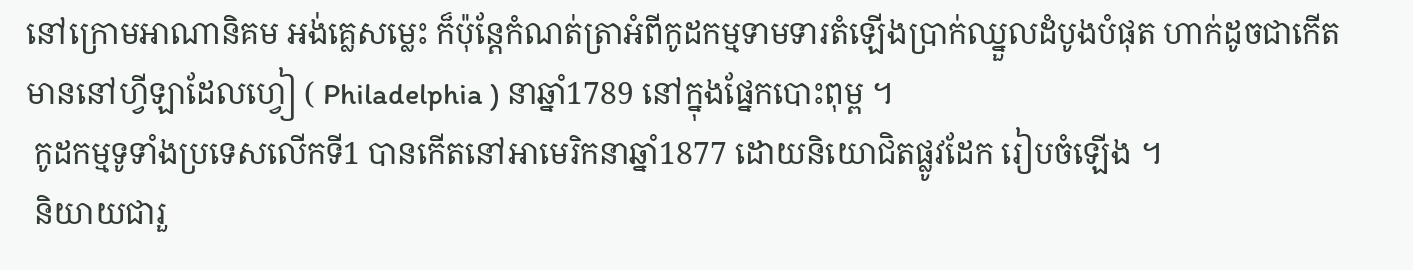នៅក្រោមអាណានិគម អង់គ្លេសម្លេះ ក៏ប៉ុន្តែកំណត់ត្រាអំពីកូដកម្មទាមទារតំឡើងប្រាក់ឈ្នួលដំបូងបំផុត ហាក់ដូចជាកើត មាននៅហ្វីឡាដែលហ្វៀ ( Philadelphia ) នាឆ្នាំ1789 នៅក្នុងផ្នែកបោះពុម្ព ។
 កូដកម្មទូទាំងប្រទេសលើកទី1 បានកើតនៅអាមេរិកនាឆ្នាំ1877 ដោយនិយោជិតផ្លូវដែក រៀបចំឡើង ។
 និយាយជារួ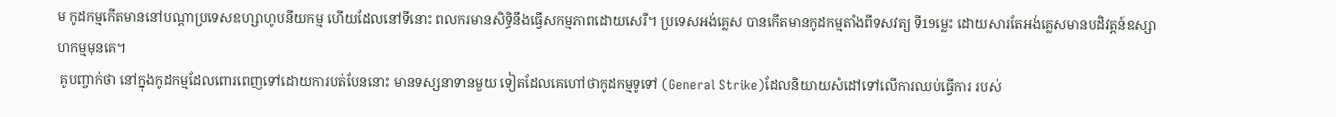ម កូដកម្មកើតមាននៅបណ្តាប្រទេសឧហ្សាហូបនីយកម្ម ហើយដែលនៅទីនោះ ពលករមានសិទ្ធិនឹងធ្វើសកម្មភាពដោយសេរី។ ប្រទេសអង់គ្លេស បានកើតមានកូដកម្មតាំងពីទសវត្យ ទី19ម្លេះ ដោយសារតែអង់គ្លេសមានបដិវត្តន៍ឧស្សាហកម្មមុនគេ។
 គូបញ្ចាក់ថា នៅក្នុងកូដកម្មដែលពោរពេញទៅដោយការបត់បែននោះ មានទស្សនាទានមួយ ទៀតដែលគេហៅថាកូដកម្មទូទៅ (General Strike)ដែលនិយាយសំដៅទៅលើការឈប់ធ្វើការ របស់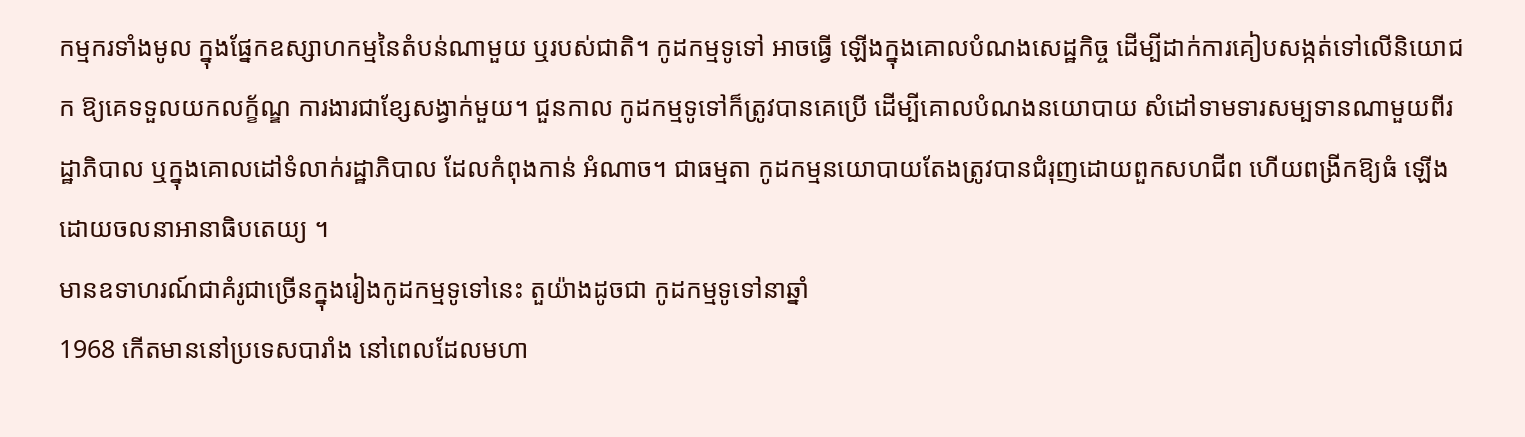កម្មករទាំងមូល ក្នុងផ្នែកឧស្សាហកម្មនៃតំបន់ណាមួយ ឬរបស់ជាតិ។ កូដកម្មទូទៅ អាចធ្វើ ឡើងក្នុងគោលបំណងសេដ្ឋកិច្ច ដើម្បីដាក់ការគៀបសង្កត់ទៅលើនិយោជក ឱ្យគេទទួលយកលក្ខ័ណ្ឌ ការងារជាខ្សែសង្វាក់មួយ។ ជួនកាល កូដកម្មទូទៅក៏ត្រូវបានគេប្រើ ដើម្បីគោលបំណងនយោបាយ សំដៅទាមទារសម្បទានណាមួយពីរដ្ឋាភិបាល ឬក្នុងគោលដៅទំលាក់រដ្ឋាភិបាល ដែលកំពុងកាន់ អំណាច។ ជាធម្មតា កូដកម្មនយោបាយតែងត្រូវបានជំរុញដោយពួកសហជីព ហើយពង្រីកឱ្យធំ ឡើងដោយចលនាអានាធិបតេយ្យ ។
មានឧទាហរណ៍ជាគំរូជាច្រើនក្នុងរៀងកូដកម្មទូទៅនេះ តួយ៉ាងដូចជា កូដកម្មទូទៅនាឆ្នាំ
1968 កើតមាននៅប្រទេសបារាំង នៅពេលដែលមហា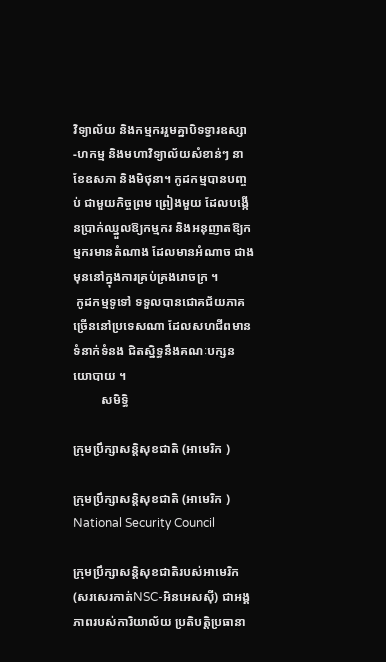វិទ្យាល័យ និងកម្មកររួមគ្នាបិទទ្វារឧស្សា-ហកម្ម និងមហាវិទ្យាល័យសំខាន់ៗ នាខែឧសភា និងមិថុនា។ កូដកម្មបានបញ្ចប់ ជាមួយកិច្ចព្រម ព្រៀងមួយ ដែលបង្កើនប្រាក់ឈ្នួលឱ្យកម្មករ និងអនុញាតឱ្យកម្មករមានតំណាង ដែលមានអំណាច ជាងមុននៅក្នុងការគ្រប់គ្រងរោចក្រ ។
 កូដកម្មទូទៅ ទទួលបានជោគជ័យភាគច្រើននៅប្រទេសណា ដែលសហជីពមានទំនាក់ទំនង ជិតស្និទ្ធនឹងគណៈបក្សនយោបាយ ។
         សមិទ្ធិ

ក្រុមប្រឹក្សាសន្តិសុខជាតិ (អាមេរិក )

ក្រុមប្រឹក្សាសន្តិសុខជាតិ (អាមេរិក )
National Security Council

ក្រុមប្រឹក្សាសន្តិសុខជាតិរបស់អាមេរិក (សរសេរកាត់NSC-អិនអេសស៊ី) ជាអង្គភាពរបស់ការិយាល័យ ប្រតិបត្តិប្រធានា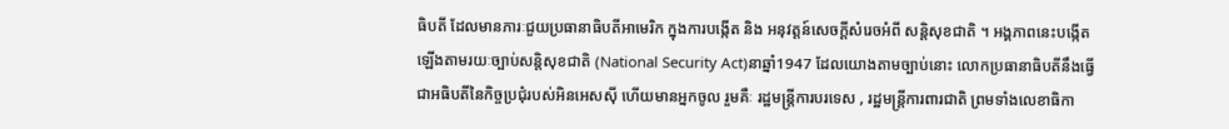ធិបតី ដែលមានភារៈជួយប្រធានាធិបតីអាមេរិក ក្នុងការបង្កើត និង អនុវត្តន៍សេចក្តីសំរេចអំពី សន្តិសុខជាតិ ។ អង្គភាពនេះបង្កើតឡើងតាមរយៈច្បាប់សន្តិសុខជាតិ (National Security Act)នាឆ្នាំ1947 ដែលយោងតាមច្បាប់នោះ លោកប្រធានាធិបតីនឹងធ្វើជាអធិបតីនៃកិច្ចប្រជុំរបស់អិនអេសស៊ី ហើយមានអ្នកចូល រួមគឺៈ រដ្ឋមន្ត្រីការបរទេស , រដ្ឋមន្ត្រីការពារជាតិ ព្រមទាំងលេខាធិកា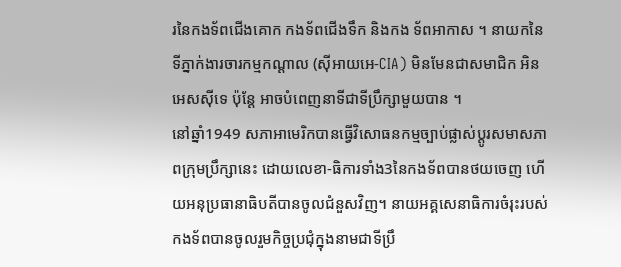រនៃកងទ័ពជើងគោក កងទ័ពជើងទឹក និងកង ទ័ពអាកាស ។ នាយកនៃទីភ្នាក់ងារចារកម្មកណ្តាល (ស៊ីអាយអេ-CIA) មិនមែនជាសមាជិក អិនអេសស៊ីទេ ប៉ុន្តែ អាចបំពេញនាទីជាទីប្រឹក្សាមួយបាន ។
នៅឆ្នាំ1949 សភាអាមេរិកបានធ្វើវិសោធនកម្មច្បាប់ផ្លាស់ប្តូរសមាសភាពក្រុមប្រឹក្សានេះ ដោយលេខា-ធិការទាំង3នៃកងទ័ពបានថយចេញ ហើយអនុប្រធានាធិបតីបានចូលជំនួសវិញ។ នាយអគ្គសេនាធិការចំរុះរបស់ កងទ័ពបានចូលរួមកិច្ចប្រជុំក្នុងនាមជាទីប្រឹ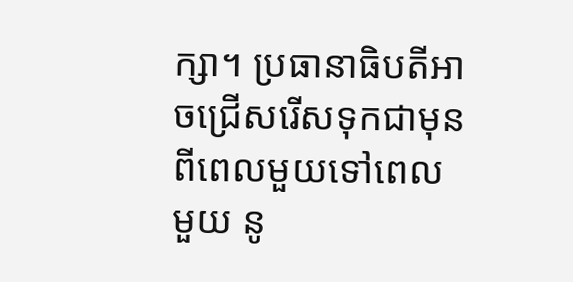ក្សា។ ប្រធានាធិបតីអាចជ្រើសរើសទុកជាមុន ពីពេលមួយទៅពេលមួយ នូ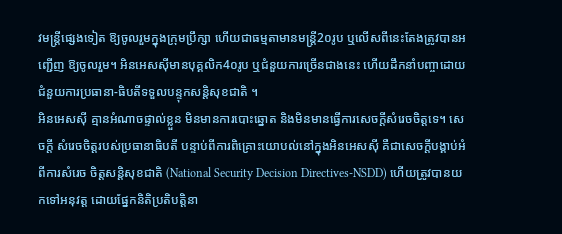វមន្ត្រីផ្សេងទៀត ឱ្យចូលរួមក្នុងក្រុមប្រឹក្សា ហើយជាធម្មតាមានមន្ត្រី2០រូប ឬលើសពីនេះតែងត្រូវបានអញ្ជើញ ឱ្យចូលរួម។ អិនអេសស៊ីមានបុគ្គលិក4០រូប ឬជំនួយការច្រើនជាងនេះ ហើយដឹកនាំបញ្ចាដោយជំនួយការប្រធានា-ធិបតីទទួលបន្ទុកសន្តិសុខជាតិ ។
អិនអេសស៊ី គ្មានអំណាចផ្ទាល់ខ្លួន មិនមានការបោះឆ្នោត និងមិនមានធ្វើការសេចក្តីសំរេចចិត្តទេ។ សេចក្តី សំរេចចិត្តរបស់ប្រធានាធិបតី បន្ទាប់ពីការពិគ្រោះយោបល់នៅក្នុងអិនអេសស៊ី គឺជាសេចក្តីបង្គាប់អំពីការសំរេច ចិត្តសន្តិសុខជាតិ (National Security Decision Directives-NSDD) ហើយត្រូវបានយកទៅអនុវត្ត ដោយផ្នែកនិតិប្រតិបត្តិនា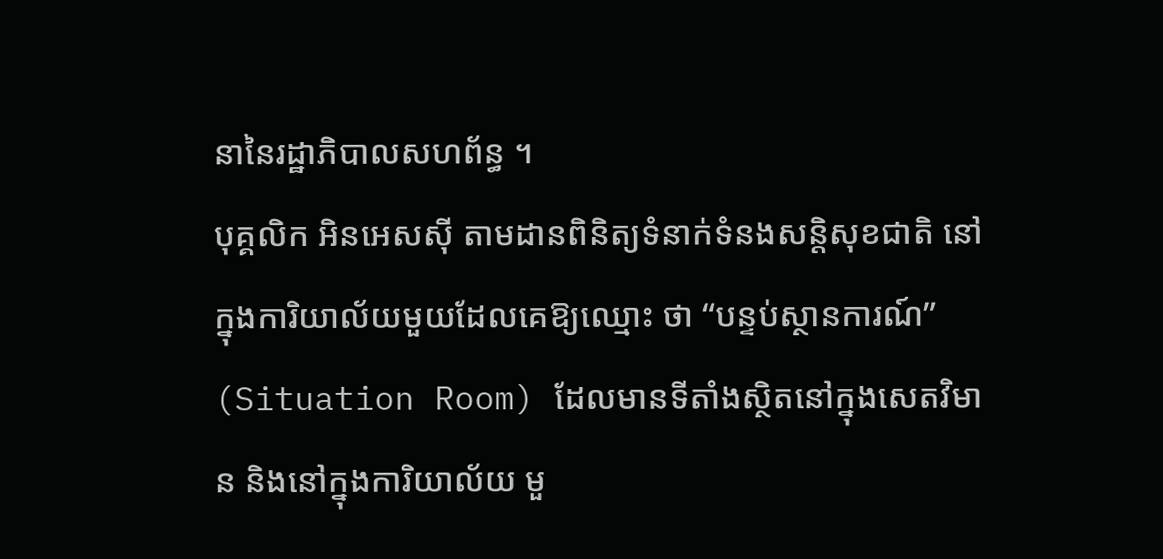នានៃរដ្ឋាភិបាលសហព័ន្ធ ។
បុគ្គលិក អិនអេសស៊ី តាមដានពិនិត្យទំនាក់ទំនងសន្តិសុខជាតិ នៅក្នុងការិយាល័យមួយដែលគេឱ្យឈ្មោះ ថា “បន្ទប់ស្ថានការណ៍” (Situation Room) ដែលមានទីតាំងស្ថិតនៅក្នុងសេតវិមាន និងនៅក្នុងការិយាល័យ មួ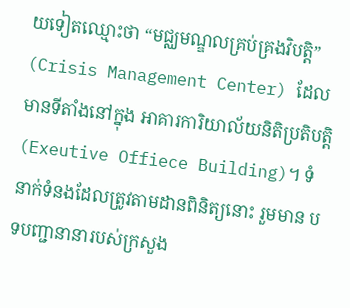យទៀតឈ្មោះថា “មជ្ឈមណ្ឌលគ្រប់គ្រងវិបត្តិ” (Crisis Management Center) ដែលមានទីតាំងនៅក្នុង អាគារការិយាល័យនិតិប្រតិបត្តិ (Exeutive Offiece Building)។ ទំនាក់ទំនងដែលត្រូវតាមដានពិនិត្យនោះ រួមមាន បទបញ្ជានានារបស់ក្រសួង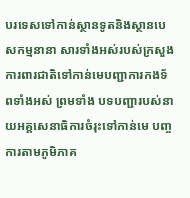បរទេសទៅកាន់ស្ថានទូតនិងស្ថានបេសកម្មនានា សារទាំងអស់របស់ក្រសួង ការពារជាតិទៅកាន់មេបញ្ជាការកងទ័ពទាំងអស់ ព្រមទាំង បទបញ្ជារបស់នាយអគ្គសេនាធិការចំរុះទៅកាន់មេ បញ្ចការតាមភូមិភាគ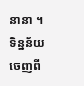នានា ។ ទិន្នន័យចេញពី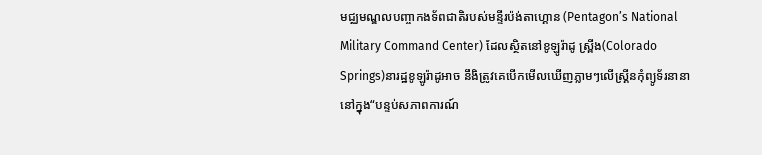មជ្ឈមណ្ឌលបញ្ចាកងទ័ពជាតិរបស់មន្ទីរប៉ង់តាហ្គោន (Pentagon’s National Military Command Center) ដែលស្ថិតនៅខូឡូរ៉ាដូ ស្ព្រីង(Colorado Springs)នារដ្ឋខូឡូរ៉ាដូអាច នឹងិត្រូវគេបើកមើលឃើញភ្លាមៗលើស្គ្រីនកុំព្យូទ័រនានានៅក្នុង“បន្ទប់សភាពការណ៍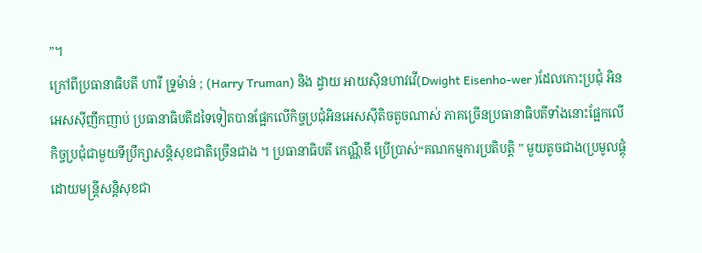”។
ក្រៅពីប្រធានាធិបតី ហារី ទ្រូម៉ាន់ ; (Harry Truman) និង ដ្វាយ អាយស៊ិនហាវវើ(Dwight Eisenho-wer )ដែលកោះប្រជុំ អិនអេសស៊ីញឹកញាប់ ប្រធានាធិបតីដទៃទៀតបានផ្អែកលើកិច្ចប្រជុំអិនអេសស៊ីតិចតួចណាស់ ភាគច្រើនប្រធានាធិបតីទាំងនោះផ្អែកលើកិច្ចប្រជុំជាមួយទីប្រឹក្សាសន្តិសុខជាតិច្រើនជាង ។ ប្រធានាធិបតី កេណ្ណឺឌី ប្រើប្រាស់“គណកម្មការប្រតិបត្តិ ” មួយតូចជាង(ប្រមូលផ្តុំដោយមន្ត្រីសន្តិសុខជា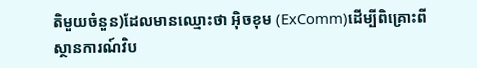តិមួយចំនួន)ដែលមានឈ្មោះថា អ៊ិចខុម (ExComm)ដើម្បីពិគ្រោះពីស្ថានការណ៍វិប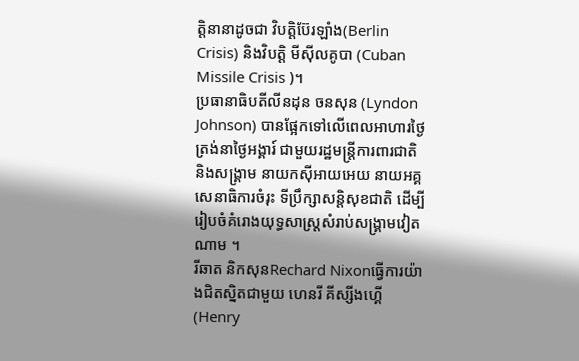ត្តិនានាដូចជា វិបត្តិប៊ែរឡាំង(Berlin Crisis) និងវិបត្តិ មីស៊ីលគូបា (Cuban Missile Crisis )។
ប្រធានាធិបតីលីនដុន ចនសុន (Lyndon Johnson) បានផ្អែកទៅលើពេលអាហារថ្ងៃត្រង់នាថ្ងៃអង្គារ៍ ជាមួយរដ្ឋមន្ត្រីការពារជាតិ និងសង្គ្រាម នាយកស៊ីអាយអេយ នាយអគ្គសេនាធិការចំរុះ ទីប្រឹក្សាសន្តិសុខជាតិ ដើម្បីរៀបចំគំរោងយុទ្ធសាស្ត្រសំរាប់សង្គ្រាមវៀតណាម ។
រីឆាត និកសុនRechard Nixonធ្វើការយ៉ាងជិតស្និតជាមួយ ហេនរី គីស្សីងហ្គើ(Henry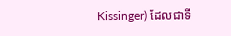Kissinger) ដែលជាទី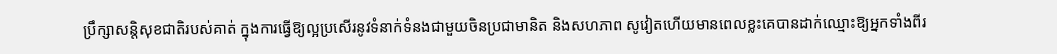ប្រឹក្សាសន្តិសុខជាតិរបស់គាត់ ក្នុងការធ្វើឱ្យល្អប្រសើរនូវទំនាក់ទំនងជាមួយចិនប្រជាមានិត និងសហភាព សូវៀតហើយមានពេលខ្លះគេបានដាក់ឈ្មោះឱ្យអ្នកទាំងពីរ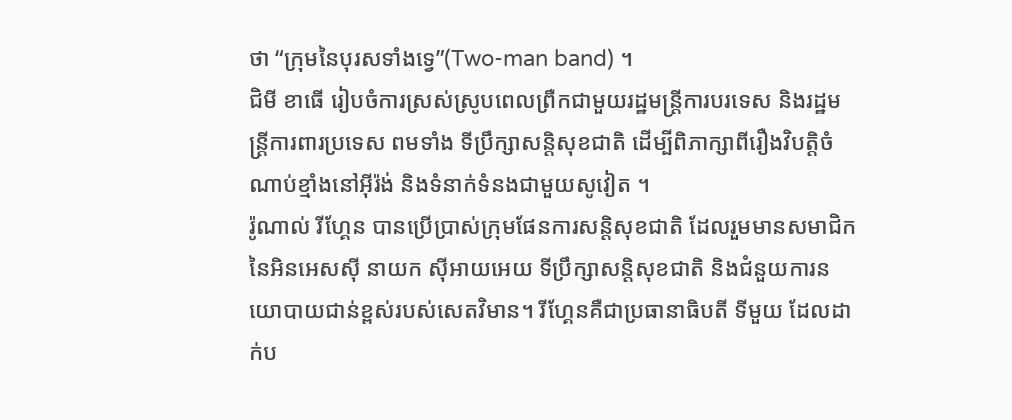ថា “ក្រុមនៃបុរសទាំងទ្វេ”(Two-man band) ។
ជិមី ខាធើ រៀបចំការស្រស់ស្រូបពេលព្រឺកជាមួយរដ្ឋមន្ត្រីការបរទេស និងរដ្ឋមន្ត្រីការពារប្រទេស ពមទាំង ទីប្រឹក្សាសន្តិសុខជាតិ ដើម្បីពិភាក្សាពីរឿងវិបត្តិចំណាប់ខ្មាំងនៅអ៊ីរ៉ង់ និងទំនាក់ទំនងជាមួយសូវៀត ។
រ៉ូណាល់ រីហ្គែន បានប្រើប្រាស់ក្រុមផែនការសន្តិសុខជាតិ ដែលរួមមានសមាជិកនៃអិនអេសស៊ី នាយក ស៊ីអាយអេយ ទីប្រឹក្សាសន្តិសុខជាតិ និងជំនួយការនយោបាយជាន់ខ្ពស់របស់សេតវិមាន។ រីហ្គែនគឺជាប្រធានាធិបតី ទីមួយ ដែលដាក់ប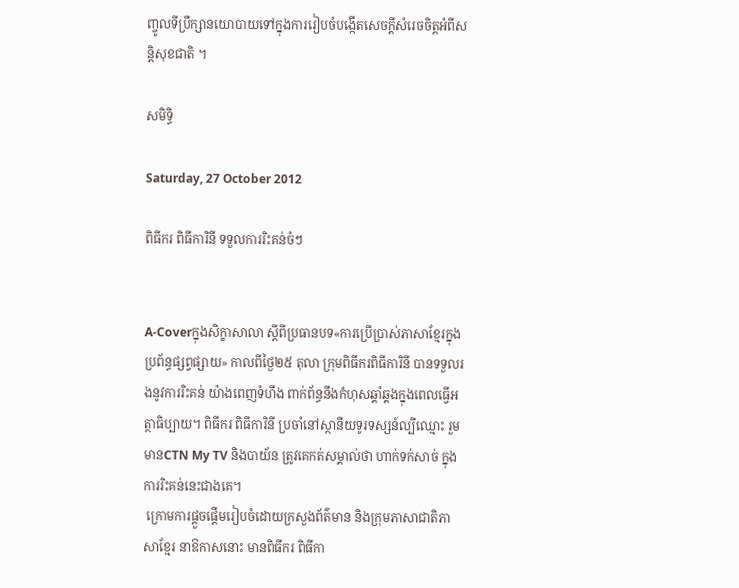ញ្ចូលទីប្រឹក្សានយោបាយទៅក្នុងការរៀបចំបង្កើតសេចក្តីសំរេចចិត្តអំពីសន្តិសុខជាតិ ។

សមិទ្ធិ

Saturday, 27 October 2012

ពិធីករ ពិធីការិនី ទទួលការរិះគន់ចំៗ


A-Coverក្នុងសិក្ខាសាលា ស្ដីពីប្រធានបទ«ការប្រើប្រាស់ភាសាខ្មែរក្នុងប្រព័ន្ធផ្សព្វផ្សាយ» កាលពីថ្ងៃ២៥ តុលា ក្រុមពិធីករពិធីការិនី បានទទួលរងនូវការរិះគន់ យ៉ាងពេញទំហឹង ពាក់ព័ន្ធនឹងកំហុសឆ្គាំឆ្គងក្នុងពេលធ្វើអត្ថាធិប្បាយ។ ពិធីករ ពិធីការិនី ប្រចាំនៅស្ថានីយទូរទស្សន៍ល្បីឈ្មោះ រួមមានCTN My TV និងបាយ័ន ត្រូវគេកត់សម្គាល់ថា ហាក់ទក់សាច់ ក្នុងការរិះគន់នេះជាងគេ។
 ក្រោមការផ្ដួចផ្ដើមរៀបចំដោយក្រសួងព័ត៌មាន និងក្រុមភាសាជាតិភាសាខ្មែរ នាឱកាសនោះ មានពិធីករ ពិធីកា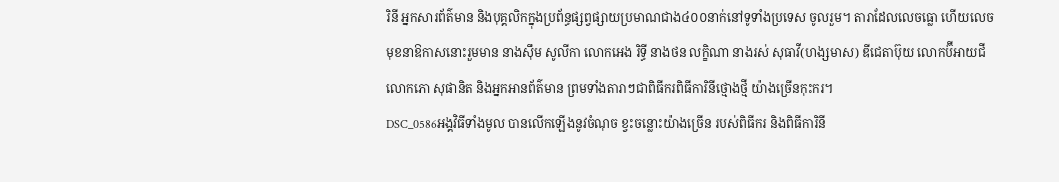រិនី អ្នកសារព័ត៌មាន និងបុគ្គលិកក្នុងប្រព័ន្ធផ្សព្វផ្សាយប្រមាណជាង៤០០នាក់នៅទូទាំងប្រទេស ចូលរួម។ តារាដែលលេចធ្លោ ហើយលេចមុខនាឱកាសនោះរួមមាន នាងស៊ឹម សូលីកា លោកអេង រិទ្ធី នាងថន លក្ខិណា នាងរស់ សុធាវី(ហង្សមាស) ឌីជេតាប៊ុយ លោកប៊ីអាយជី លោកភោ សុផានិត និងអ្នកអានព័ត៌មាន ព្រមទាំងតារាៗជាពិធីករពិធីការិនីថ្មោងថ្មី យ៉ាងច្រើនកុះករ។
DSC_0586អង្គវិធីទាំងមូល បានលើកឡើងនូវចំណុច ខ្វះចន្លោះយ៉ាងច្រើន របស់ពិធីករ និងពិធីការិនី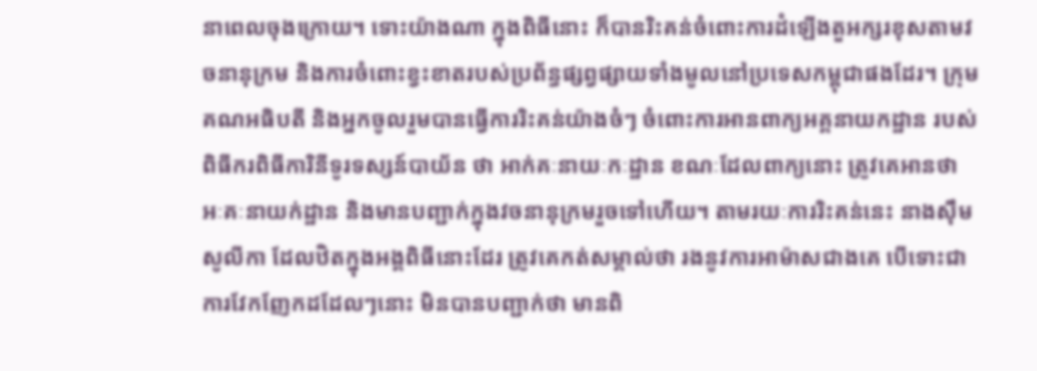នាពេលចុងក្រោយ។ ទោះយ៉ាងណា ក្នុងពិធីនោះ ក៏បានរិះគន់ចំពោះការដំឡើងតួអក្សរខុសតាមវចនានុក្រម និងការចំពោះខ្វះខាតរបស់ប្រព័ន្ធផ្សព្វផ្សាយទាំងមូលនៅប្រទេសកម្ពុជាផងដែរ។ ក្រុមគណអធិបតី និងអ្នកចូលរួមបានធ្វើការរិះគន់យ៉ាងចំៗ ចំពោះការអានពាក្យអគ្គនាយកដ្ឋាន របស់ពិធីករពិធីការិនីទូរទស្សន៍បាយ័ន ថា អាក់គៈនាយៈកៈដ្ឋាន ខណៈដែលពាក្យនោះ ត្រូវគេអានថា អៈគៈនាយក់ដ្ឋាន និងមានបញ្ជាក់ក្នុងវចនានុក្រមរួចទៅហើយ។ តាមរយៈការរិះគន់នេះ នាងស៊ឹម សូលីកា ដែលឋិតក្នុងអង្គពិធីនោះដែរ ត្រូវគេកត់សម្គាល់ថា រងនូវការអាម៉ាសជាងគេ បើទោះជាការវែកញែកដដែលៗនោះ មិនបានបញ្ជាក់ថា មានពិ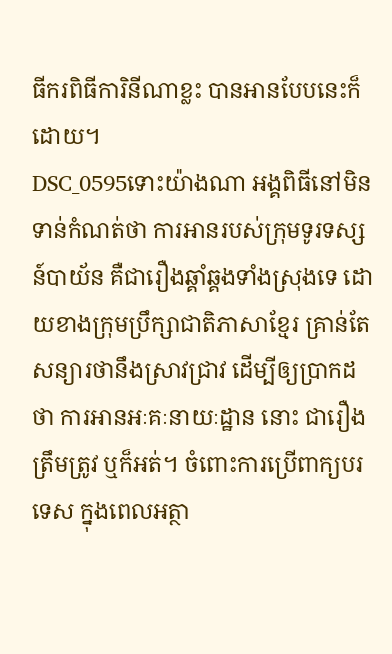ធីករពិធីការិនីណាខ្លះ បានអានបែបនេះក៏ដោយ។
DSC_0595ទោះយ៉ាងណា អង្គពិធីនៅមិនទាន់កំណត់ថា ការអានរបស់ក្រុមទូរទស្សន៍បាយ័ន គឺជារឿងឆ្គាំឆ្គងទាំងស្រុងទេ ដោយខាងក្រុមប្រឹក្សាជាតិភាសាខ្មែរ គ្រាន់តែសន្យារថានឹងស្រាវជ្រាវ ដើម្បីឲ្យប្រាកដថា ការអានអៈគៈនាយៈដ្ឋាន នោះ ជារឿងត្រឹមត្រូវ ឬក៏អត់។ ចំពោះការប្រើពាក្យបរទេស ក្នុងពេលអត្ថា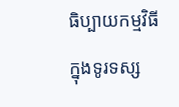ធិប្បាយកម្មវិធីក្នុងទូរទស្ស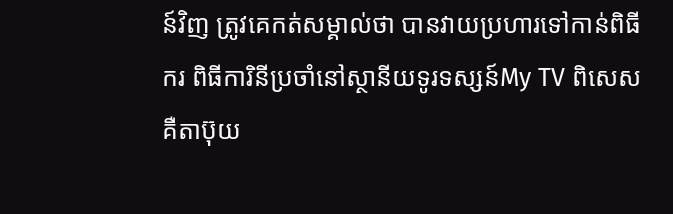ន៍វិញ ត្រូវគេកត់សម្គាល់ថា បានវាយប្រហារទៅកាន់ពិធីករ ពិធីការិនីប្រចាំនៅស្ថានីយទូរទស្សន៍My TV ពិសេសគឺតាប៊ុយ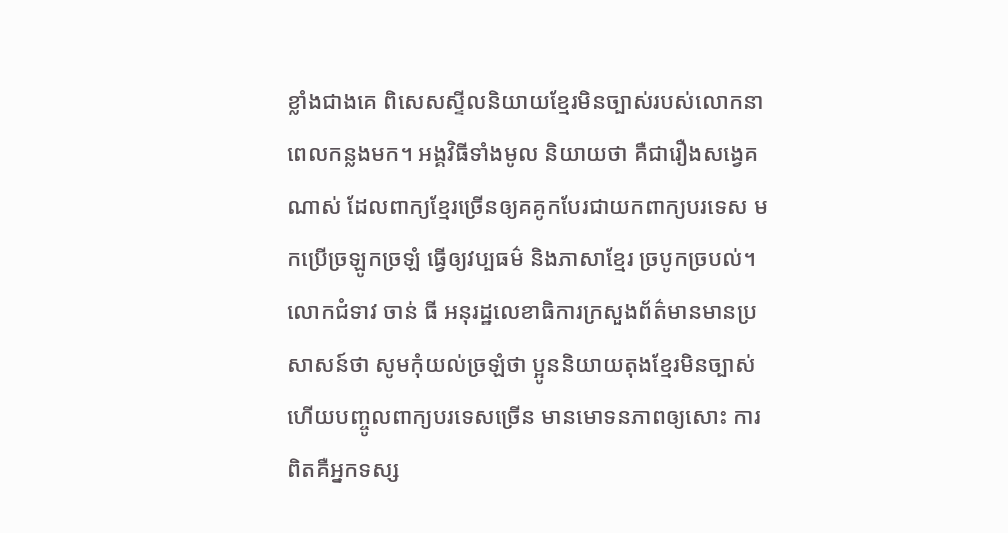ខ្លាំងជាងគេ ពិសេសស្ទីលនិយាយខ្មែរមិនច្បាស់របស់លោកនាពេលកន្លងមក។ អង្គវិធីទាំងមូល និយាយថា គឺជារឿងសង្វេគណាស់ ដែលពាក្យខ្មែរច្រើនឲ្យគគូកបែរជាយកពាក្យបរទេស មកប្រើច្រឡូកច្រឡំ ធ្វើឲ្យវប្បធម៌ និងភាសាខ្មែរ ច្របូកច្របល់។ លោកជំទាវ ចាន់ ធី អនុរដ្ឋលេខាធិការក្រសួងព័ត៌មានមានប្រសាសន៍ថា សូមកុំយល់ច្រឡំថា ប្អូននិយាយតុងខ្មែរមិនច្បាស់ ហើយបញ្ចូលពាក្យបរទេសច្រើន មានមោទនភាពឲ្យសោះ ការពិតគឺអ្នកទស្ស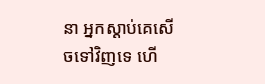នា អ្នកស្ដាប់គេសើចទៅវិញទេ ហើ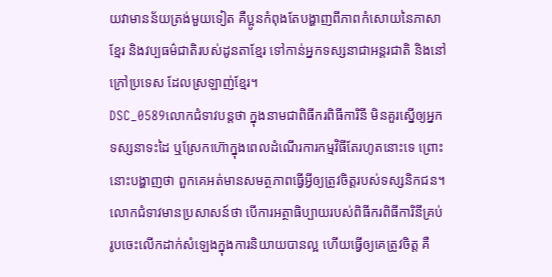យវាមានន័យត្រង់មួយទៀត គឺប្អូនកំពុងតែបង្ហាញពីភាពកំសោយនៃភាសាខ្មែរ និងវប្បធម៌ជាតិរបស់ដូនតាខ្មែរ ទៅកាន់អ្នកទស្សនាជាអន្តរជាតិ និងនៅក្រៅប្រទេស ដែលស្រឡាញ់ខ្មែរ។
DSC_0589លោកជំទាវបន្តថា ក្នុងនាមជាពិធីករពិធីការិនី មិនគួរស្នើឲ្យអ្នកទស្សនាទះដៃ ឬស្រែកហ៊ោក្នុងពេលដំណើរការកម្មវិធីតែរហូតនោះទេ ព្រោះនោះបង្ហាញថា ពួកគេអត់មានសមត្ថភាពធ្វើអ្វីឲ្យត្រូវចិត្តរបស់ទស្សនិកជន។ លោកជំទាវមានប្រសាសន៍ថា បើការអត្ថាធិប្បាយរបស់ពិធីករពិធីការិនីគ្រប់រូបចេះលើកដាក់សំឡេងក្នុងការនិយាយបានល្អ ហើយធ្វើឲ្យគេត្រូវចិត្ត គឺ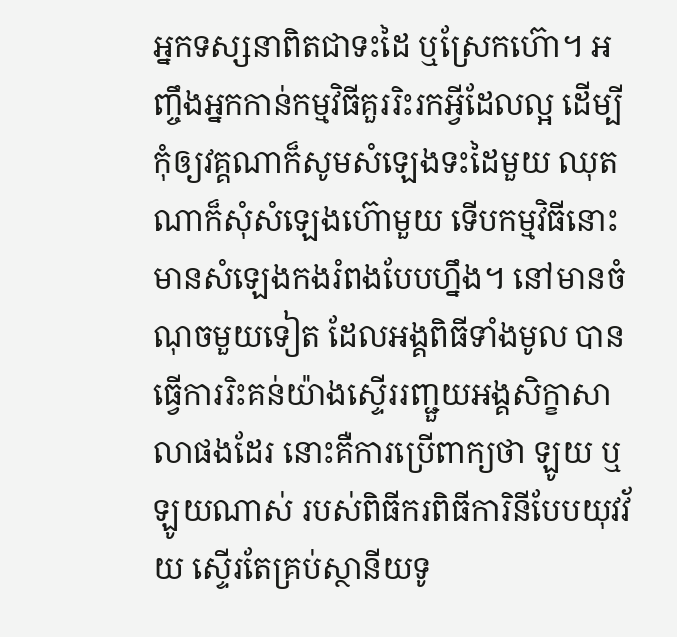អ្នកទស្សនាពិតជាទះដៃ ឬស្រែកហ៊ោ។ អញ្ចឹងអ្នកកាន់កម្មវិធីគួររិះរកអ្វីដែលល្អ ដើម្បីកុំឲ្យវគ្គណាក៏សូមសំឡេងទះដៃមួយ ឈុតណាក៏សុំសំឡេងហ៊ោមួយ ទើបកម្មវិធីនោះ មានសំឡេងកងរំពងបែបហ្នឹង។ នៅមានចំណុចមួយទៀត ដែលអង្គពិធីទាំងមូល បានធ្វើការរិះគន់យ៉ាងស្ទើររញ្ជួយអង្គសិក្ខាសាលាផងដែរ នោះគឺការប្រើពាក្យថា ឡូយ ឬឡូយណាស់ របស់ពិធីករពិធីការិនីបែបយុវវ័យ ស្ទើរតែគ្រប់ស្ថានីយទូ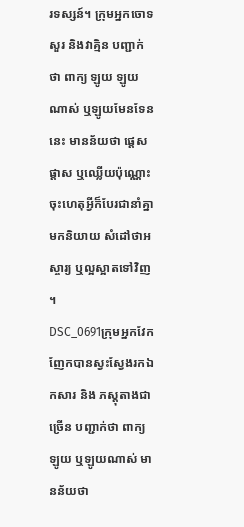រទស្សន៍។ ក្រុមអ្នកចោទសួរ និងវាគ្មិន បញ្ជាក់ថា ពាក្យ ឡូយ ឡូយណាស់ ឬឡូយមែនទែននេះ មានន័យថា ផ្ដេសផ្ដាស ឬឈ្លើយប៉ុណ្ណោះ ចុះហេតុអ្វីក៏បែរជានាំគ្នាមកនិយាយ សំដៅថាអស្ចារ្យ ឬល្អស្អាតទៅវិញ។
DSC_0691ក្រុមអ្នកវែកញែកបានស្វះស្វែងរកឯកសារ និង ភស្ដុតាងជាច្រើន បញ្ជាក់ថា ពាក្យឡូយ ឬឡូយណាស់ មានន័យថា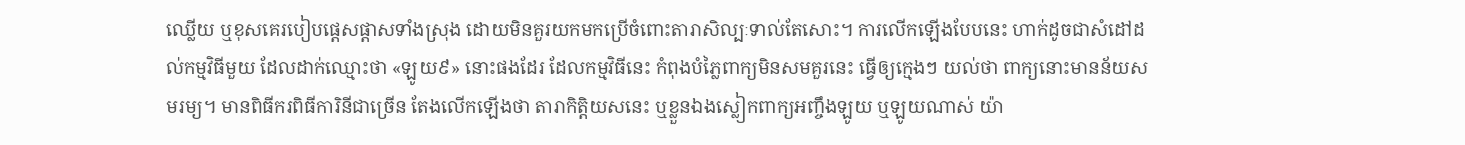ឈ្លើយ ឬខុសគេរបៀបផ្ដេសផ្ដាសទាំងស្រុង ដោយមិនគួរយកមកប្រើចំពោះតារាសិល្បៈទាល់តែសោះ។ ការលើកឡើងបែបនេះ ហាក់ដូចជាសំដៅដល់កម្មវិធីមួយ ដែលដាក់ឈ្មោះថា «ឡូយ៩» នោះផងដែរ ដែលកម្មវិធីនេះ កំពុងបំភ្លៃពាក្យមិនសមគួរនេះ ធ្វើឲ្យក្មេងៗ យល់ថា ពាក្យនោះមានន័យសមរម្យ។ មានពិធីករពិធីការិនីជាច្រើន តែងលើកឡើងថា តារាកិត្តិយសនេះ ឬខ្លួនឯងស្លៀកពាក្យអញ្ចឹងឡូយ ឬឡូយណាស់ យ៉ា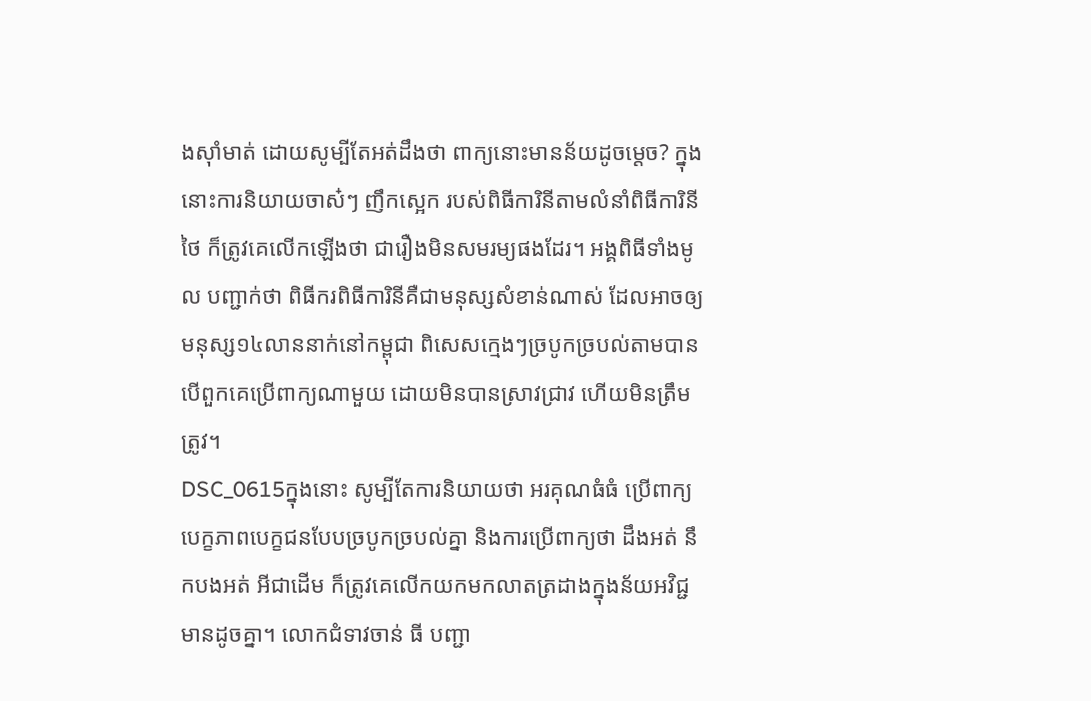ងស៊ាំមាត់ ដោយសូម្បីតែអត់ដឹងថា ពាក្យនោះមានន័យដូចម្ដេច? ក្នុងនោះការនិយាយចាស៎ៗ ញឹកស្អេក របស់ពិធីការិនីតាមលំនាំពិធីការិនីថៃ ក៏ត្រូវគេលើកឡើងថា ជារឿងមិនសមរម្យផងដែរ។ អង្គពិធីទាំងមូល បញ្ជាក់ថា ពិធីករពិធីការិនីគឺជាមនុស្សសំខាន់ណាស់ ដែលអាចឲ្យមនុស្ស១៤លាននាក់នៅកម្ពុជា ពិសេសក្មេងៗច្របូកច្របល់តាមបាន បើពួកគេប្រើពាក្យណាមួយ ដោយមិនបានស្រាវជ្រាវ ហើយមិនត្រឹមត្រូវ។
DSC_0615ក្នុងនោះ សូម្បីតែការនិយាយថា អរគុណធំធំ ប្រើពាក្យបេក្ខភាពបេក្ខជនបែបច្របូកច្របល់គ្នា និងការប្រើពាក្យថា ដឹងអត់ នឹកបងអត់ អីជាដើម ក៏ត្រូវគេលើកយកមកលាតត្រដាងក្នុងន័យអវិជ្ជមានដូចគ្នា។ លោកជំទាវចាន់ ធី បញ្ជា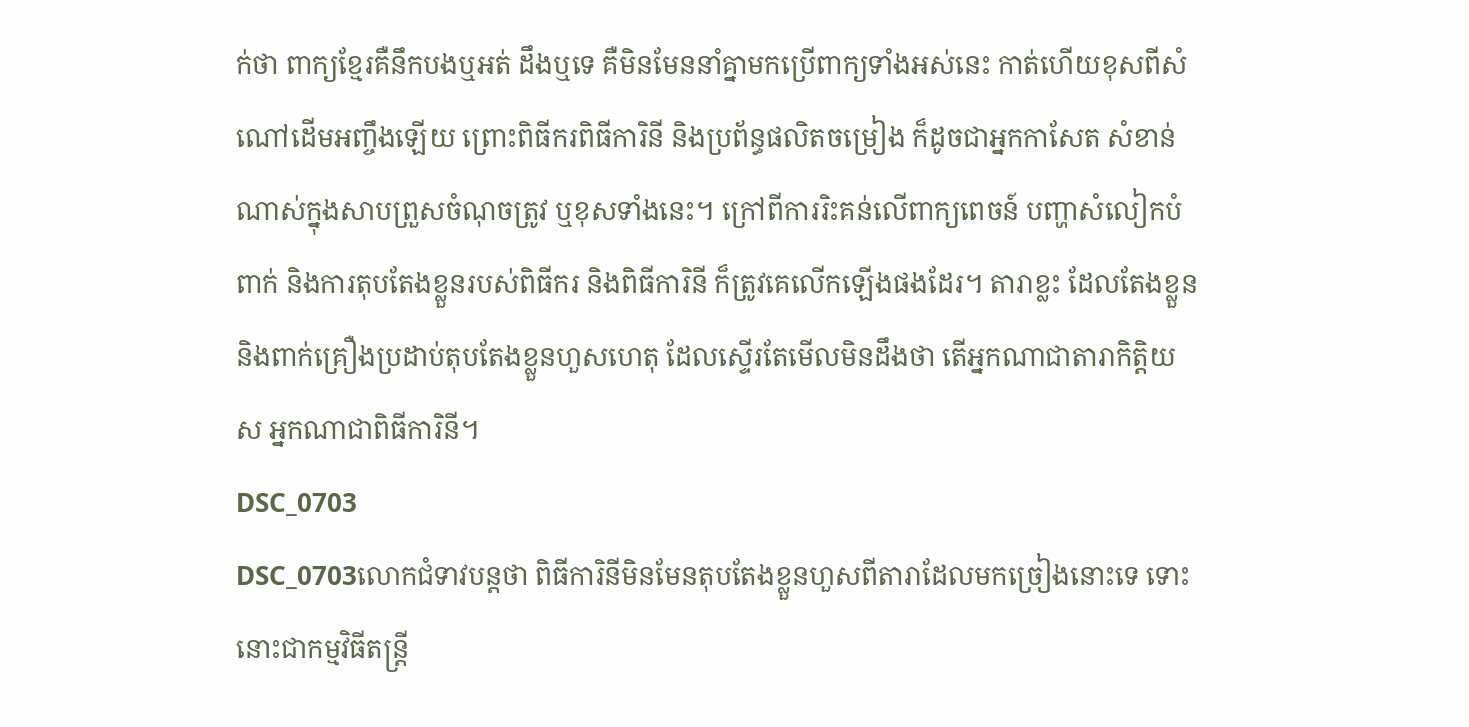ក់ថា ពាក្យខ្មែរគឺនឹកបងឬអត់ ដឹងឬទេ គឺមិនមែននាំគ្នាមកប្រើពាក្យទាំងអស់នេះ កាត់ហើយខុសពីសំណៅដើមអញ្ចឹងឡើយ ព្រោះពិធីករពិធីការិនី និងប្រព័ន្ធផលិតចម្រៀង ក៏ដូចជាអ្នកកាសែត សំខាន់ណាស់ក្នុងសាបព្រួសចំណុចត្រូវ ឬខុសទាំងនេះ។ ក្រៅពីការរិះគន់លើពាក្យពេចន៍ បញ្ហាសំលៀកបំពាក់ និងការតុបតែងខ្លួនរបស់ពិធីករ និងពិធីការិនី ក៏ត្រូវគេលើកឡើងផងដែរ។ តារាខ្លះ ដែលតែងខ្លួន និងពាក់គ្រឿងប្រដាប់តុបតែងខ្លួនហួសហេតុ ដែលស្ទើរតែមើលមិនដឹងថា តើអ្នកណាជាតារាកិត្តិយស អ្នកណាជាពិធីការិនី។
DSC_0703
DSC_0703លោកជំទាវបន្តថា ពិធីការិនីមិនមែនតុបតែងខ្លួនហួសពីតារាដែលមកច្រៀងនោះទេ ទោះនោះជាកម្មវិធីតន្ត្រី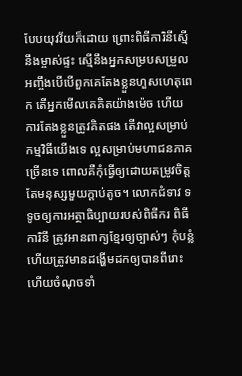បែបយុវវ័យក៏ដោយ ព្រោះពិធីការិនីស្មើនឹងម្ចាស់ផ្ទះ ស្មើនឹងអ្នកសម្របសម្រួល អញ្ចឹងបើបើពួកគេតែងខ្លួនហួសហេតុពេក តើអ្នកមើលគេគិតយ៉ាងម៉េច ហើយការតែងខ្លួនត្រូវគិតផង តើវាល្អសម្រាប់កម្មវិធីយើងទេ ល្អសម្រាប់មហាជនភាគច្រើនទេ ពោលគឺកុំធ្វើឲ្យដោយតម្រូវចិត្តតែមនុស្សមួយក្ដាប់តូច។ លោកជំទាវ ទទូចឲ្យការអត្ថាធិប្បាយរបស់ពិធីករ ពិធីការិនី ត្រូវអានពាក្យខ្មែរឲ្យច្បាស់ៗ កុំបន្លំ ហើយត្រូវមានដង្ហើមដកឲ្យបានពីរោះ ហើយចំណុចទាំ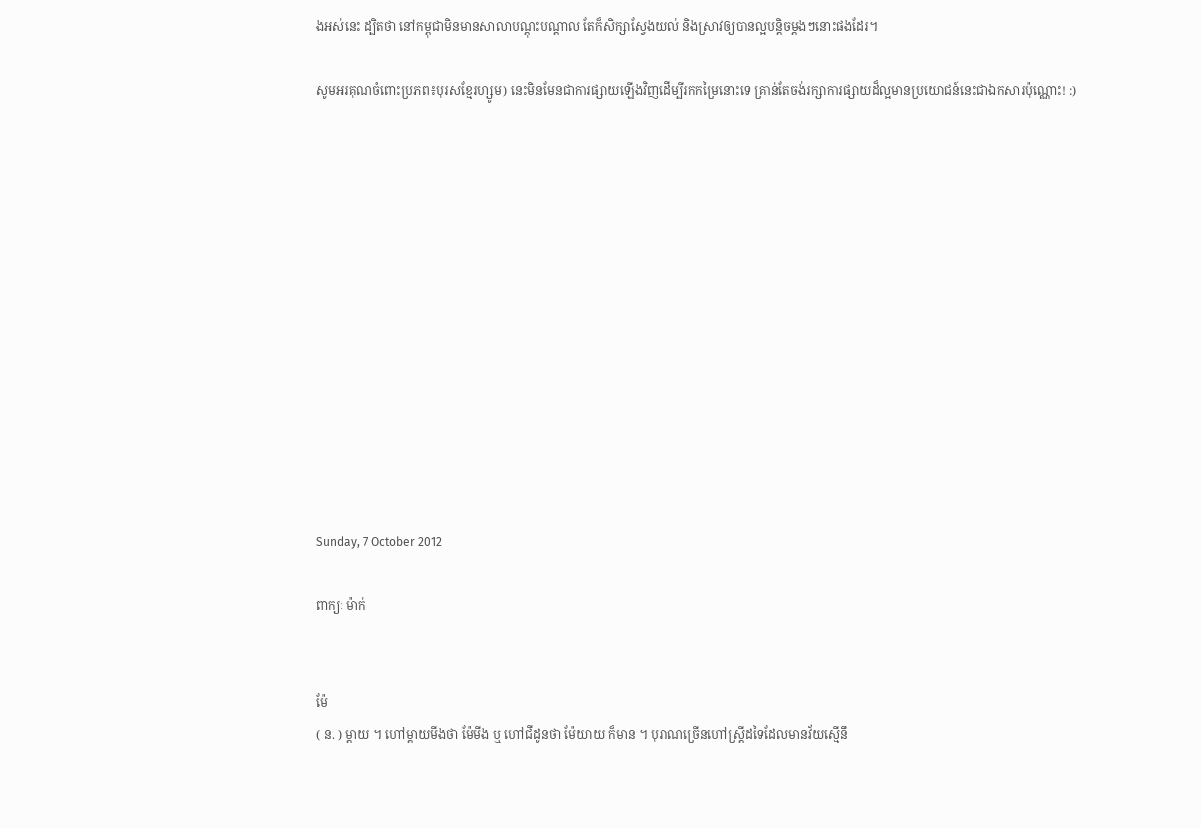ងអស់នេះ ដ្បិតថា នៅកម្ពុជាមិនមានសាលាបណ្ដុះបណ្ដាល តែក៏សិក្សាស្វែងយល់ និងស្រាវឲ្យបានល្អបន្តិចម្ដងៗនោះផងដែរ។

សូមអរគុណចំពោះប្រភព៖បុរសខ្មែរហ្សូម) នេះមិនមែនជាការផ្សាយឡើងវិញដើម្បីរកកម្រៃនោះទេ គ្រាន់តែចង់រក្សាការផ្សាយដ៏ល្អមានប្រយោជន៍នេះជាឯកសារប៉ុណ្ណោះ! :)













Sunday, 7 October 2012

ពាក្យៈ ម៉ាក់


ម៉ែ
( ន. ) ម្ដាយ ។ ហៅម្ដាយមីងថា ម៉ែមីង ឬ ហៅជីដូនថា ម៉ែយាយ ក៏មាន ។ បុរាណច្រើនហៅស្ត្រីដទៃដែលមានវ័យស្មើនឹ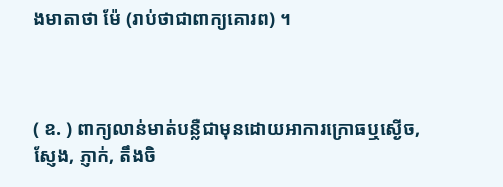ងមាតាថា ម៉ែ (រាប់ថាជាពាក្យគោរព) ។



( ឧ. ) ពាក្យលាន់មាត់បន្លឺជាមុនដោយអាការក្រោធឬស្ងើច, ស្ញែង, ភ្ញាក់, តឹងចិ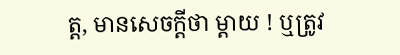ត្ត, មានសេចក្ដីថា ម្ដាយ ! ឬត្រូវ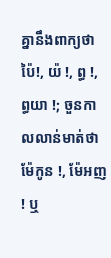គ្នានឹងពាក្យថា ប៉ៃ!, យ៉ !, ព្ធ !, ព្ធយា !; ចួនកាលលាន់មាត់ថា ម៉ែកូន !, ម៉ែអញ ! ឬ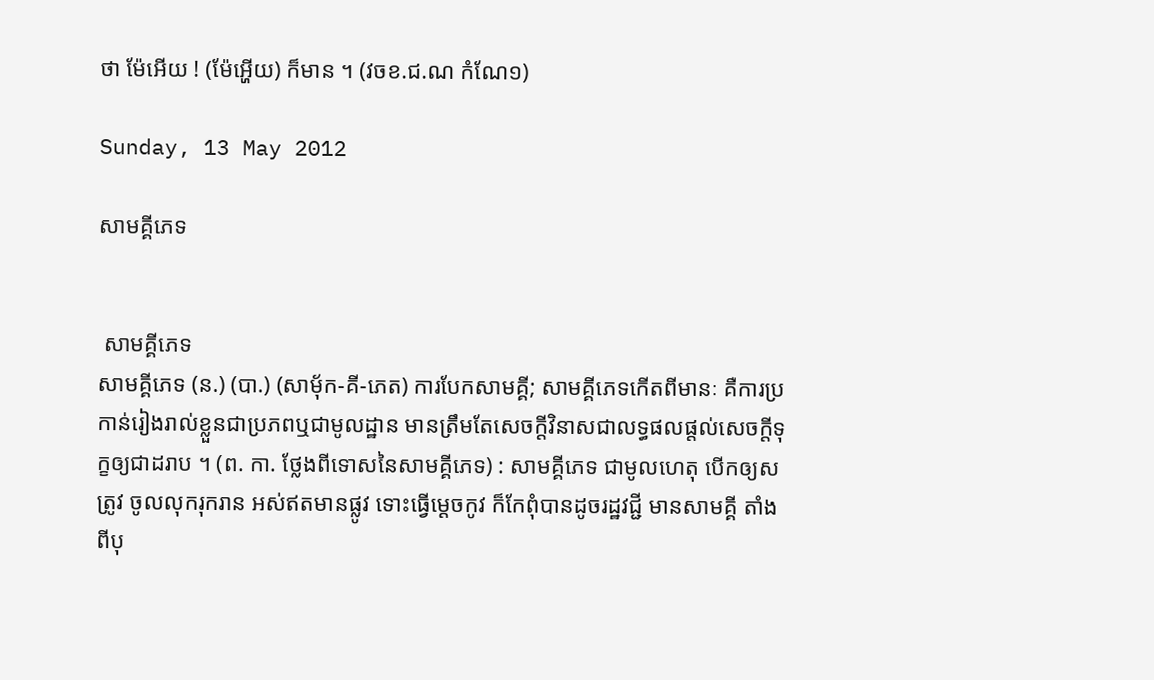ថា ម៉ែអើយ ! (ម៉ែអ្ហើយ) ក៏មាន ។ (វចខ.ជ.ណ កំណែ១)

Sunday, 13 May 2012

សាមគ្គីភេទ


 សាមគ្គីភេទ
សាមគ្គីភេទ (ន.) (បា.) (សាមុ័ក-គី-ភេត) ការបែកសាមគ្គី; សាមគ្គីភេទកើតពីមានៈ គឺការប្រកាន់រៀងរាល់ខ្លួនជាប្រភពឬជាមូលដ្ឋាន មានត្រឹមតែសេចក្ដីវិនាសជាលទ្ធផលផ្តល់សេចក្ដីទុក្ខឲ្យជាដរាប ។ (ព. កា. ថ្លែងពីទោសនៃសាមគ្គីភេទ) : សាមគ្គីភេទ ជាមូលហេតុ បើកឲ្យសត្រូវ ចូលលុករុករាន អស់ឥតមានផ្លូវ ទោះធ្វើម្ដេចកូវ ក៏កែពុំបានដូចរដ្ឋវជ្ជី មានសាមគ្គី តាំងពីបុ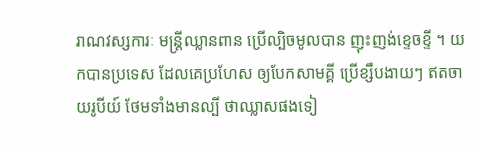រាណវស្សការៈ មន្រ្តីឈ្លានពាន ប្រើល្បិចមូលបាន ញុះញង់ខ្ទេចខ្ទី ។ យកបានប្រទេស ដែលគេប្រហែស ឲ្យបែកសាមគ្គី ប្រើខ្សឹបងាយៗ ឥតចាយរូបីយ៍ ថែមទាំងមានល្បី ថាឈ្លាសផងទៀ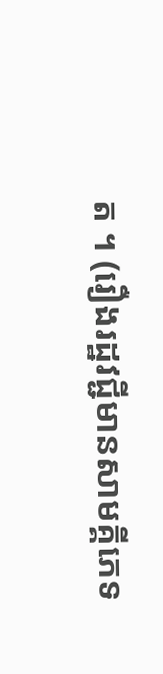ត ។ (រឿងរដ្ឋវជ្ជីមានសាមគ្គីភេទ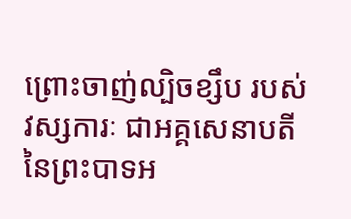ព្រោះចាញ់ល្បិចខ្សឹប របស់វស្សការៈ ជាអគ្គសេនាបតីនៃព្រះបាទអ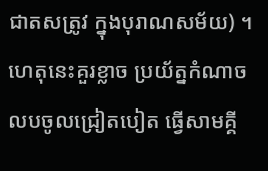ជាតសត្រូវ ក្នុងបុរាណសម័យ) ។ ហេតុនេះគួរខ្លាច ប្រយ័ត្នកំណាច លបចូលជ្រៀតបៀត ធ្វើសាមគ្គី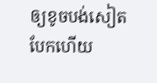ឲ្យខូចបង់សៀត បែកហើយ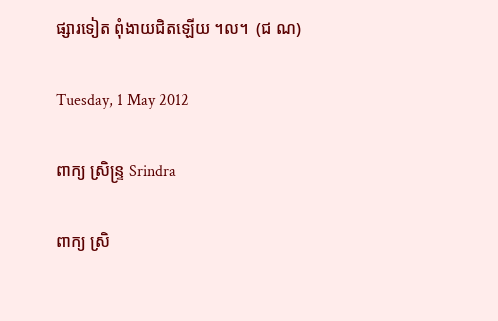ផ្សារទៀត ពុំងាយជិតឡើយ ។ល។  (ជ ណ)

Tuesday, 1 May 2012

ពាក្យ ស្រិន្ទ្រ Srindra

ពាក្យ ស្រិ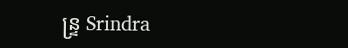ន្ទ្រ Srindra